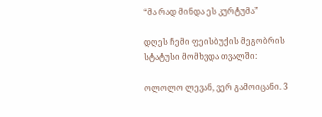“მა რად მინდა ეს კურტუმა”

დღეს ჩემი ფეისბუქის მეგობრის სტატუსი მომხვდა თვალში:

ოლოლო ლევან, ვერ გამოიცანი. 3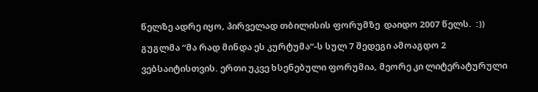წელზე ადრე იყო, პირველად თბილისის ფორუმზე  დაიდო 2007 წელს.  :)) გუგლმა “მა რად მინდა ეს კურტუმა”-ს სულ 7 შედეგი ამოაგდო 2 ვებსაიტისთვის. ერთი უკვე ხსენებული ფორუმია, მეორე კი ლიტერატურული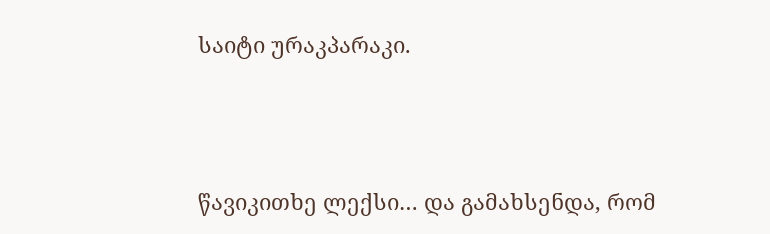საიტი ურაკპარაკი.



წავიკითხე ლექსი… და გამახსენდა, რომ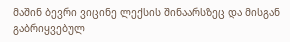მაშინ ბევრი ვიცინე ლექსის შინაარსზეც და მისგან გაბრიყვებულ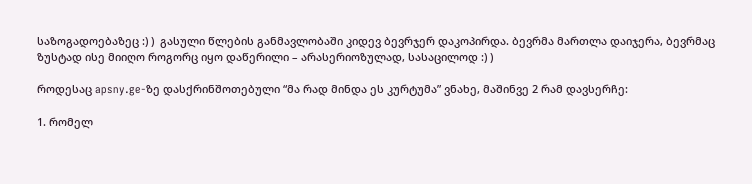საზოგადოებაზეც :) )  გასული წლების განმავლობაში კიდევ ბევრჯერ დაკოპირდა. ბევრმა მართლა დაიჯერა, ბევრმაც ზუსტად ისე მიიღო როგორც იყო დაწერილი – არასერიოზულად, სასაცილოდ :) )

როდესაც apsny.ge-ზე დასქრინშოთებული “მა რად მინდა ეს კურტუმა” ვნახე, მაშინვე 2 რამ დავსერჩე:

1. რომელ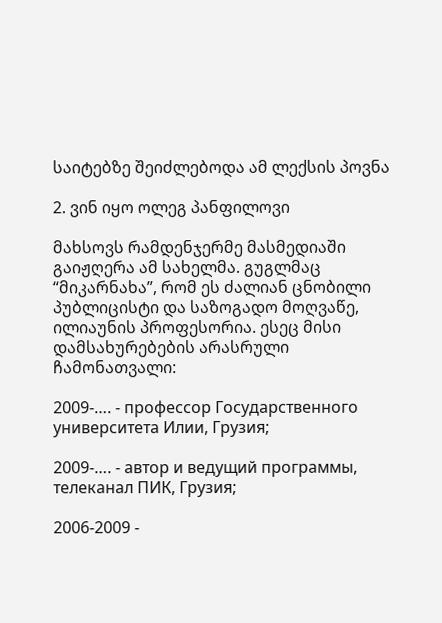საიტებზე შეიძლებოდა ამ ლექსის პოვნა

2. ვინ იყო ოლეგ პანფილოვი

მახსოვს რამდენჯერმე მასმედიაში გაიჟღერა ამ სახელმა. გუგლმაც “მიკარნახა”, რომ ეს ძალიან ცნობილი პუბლიცისტი და საზოგადო მოღვაწე, ილიაუნის პროფესორია. ესეც მისი დამსახურებების არასრული ჩამონათვალი:

2009-…. - профессор Государственного университета Илии, Грузия;

2009-…. - автор и ведущий программы, телеканал ПИК, Грузия;

2006-2009 -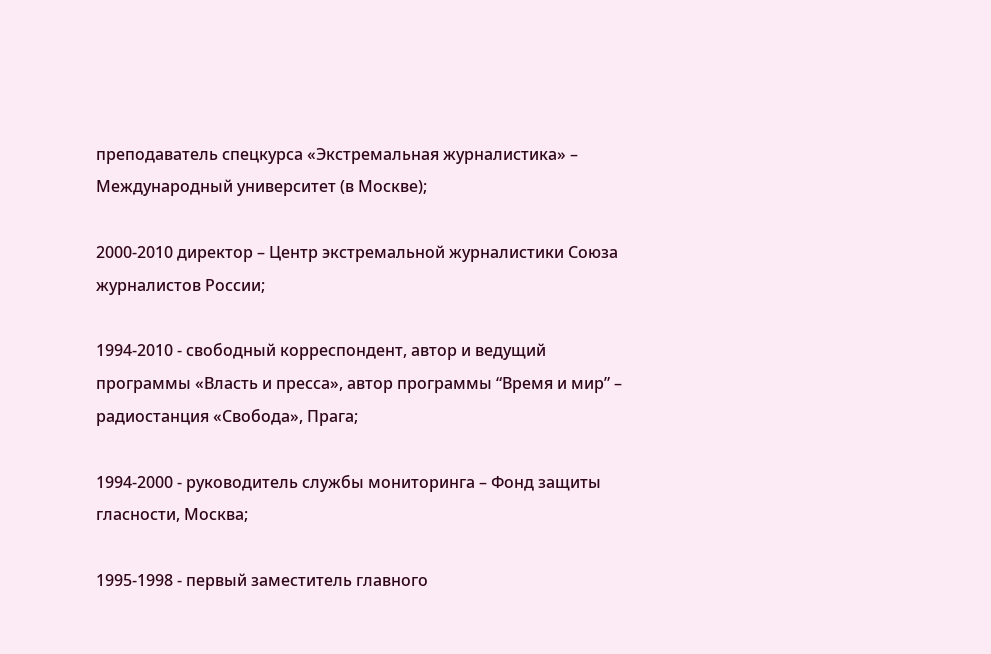преподаватель спецкурса «Экстремальная журналистика» – Международный университет (в Москве);

2000-2010 директор – Центр экстремальной журналистики Союза журналистов России;

1994-2010 - свободный корреспондент, автор и ведущий программы «Власть и пресса», автор программы “Время и мир” – радиостанция «Свобода», Прага;

1994-2000 - руководитель службы мониторинга – Фонд защиты гласности, Москва;

1995-1998 - первый заместитель главного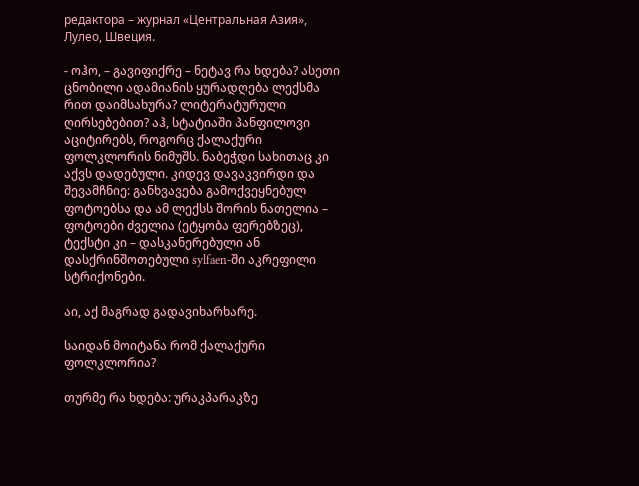редактора – журнал «Центральная Азия», Лулео, Швеция.

- ოჰო, – გავიფიქრე – ნეტავ რა ხდება? ასეთი ცნობილი ადამიანის ყურადღება ლექსმა რით დაიმსახურა? ლიტერატურული ღირსებებით? აჰ, სტატიაში პანფილოვი აციტირებს, როგორც ქალაქური ფოლკლორის ნიმუშს. ნაბეჭდი სახითაც კი აქვს დადებული. კიდევ დავაკვირდი და შევამჩნიე: განხვავება გამოქვეყნებულ ფოტოებსა და ამ ლექსს შორის ნათელია – ფოტოები ძველია (ეტყობა ფერებზეც), ტექსტი კი – დასკანერებული ან დასქრინშოთებული sylfaen-ში აკრეფილი სტრიქონები.

აი, აქ მაგრად გადავიხარხარე.

საიდან მოიტანა რომ ქალაქური ფოლკლორია?

თურმე რა ხდება: ურაკპარაკზე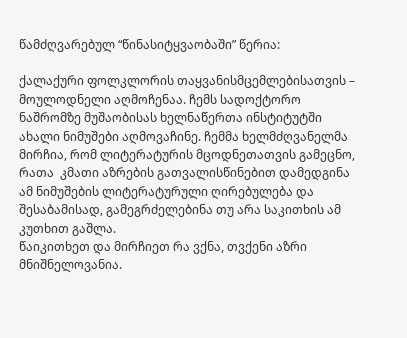წამძღვარებულ “წინასიტყვაობაში” წერია:

ქალაქური ფოლკლორის თაყვანისმცემლებისათვის – მოულოდნელი აღმოჩენაა. ჩემს სადოქტორო ნაშრომზე მუშაობისას ხელნაწერთა ინსტიტუტში ახალი ნიმუშები აღმოვაჩინე. ჩემმა ხელმძღვანელმა მირჩია, რომ ლიტერატურის მცოდნეთათვის გამეცნო, რათა  კმათი აზრების გათვალისწინებით დამედგინა ამ ნიმუშების ლიტერატურული ღირებულება და შესაბამისად, გამეგრძელებინა თუ არა საკითხის ამ კუთხით გაშლა.
წაიკითხეთ და მირჩიეთ რა ვქნა, თვქენი აზრი მნიშნელოვანია.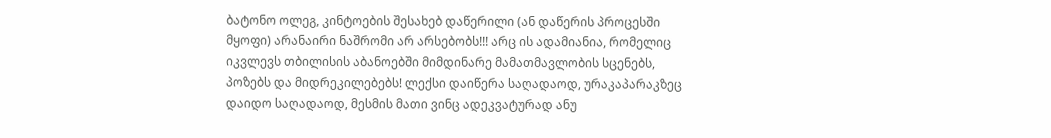ბატონო ოლეგ, კინტოების შესახებ დაწერილი (ან დაწერის პროცესში მყოფი) არანაირი ნაშრომი არ არსებობს!!! არც ის ადამიანია, რომელიც იკვლევს თბილისის აბანოებში მიმდინარე მამათმავლობის სცენებს, პოზებს და მიდრეკილებებს! ლექსი დაიწერა საღადაოდ, ურაკაპარაკზეც დაიდო საღადაოდ, მესმის მათი ვინც ადეკვატურად ანუ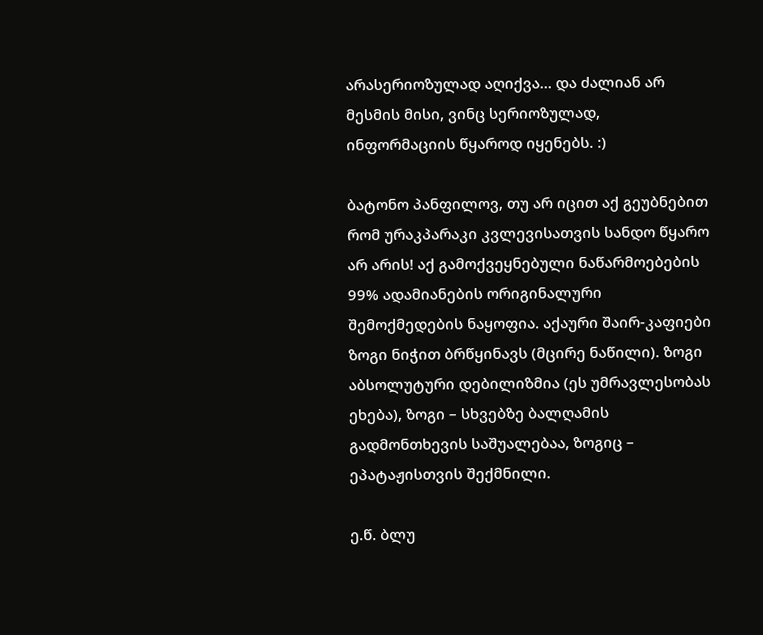არასერიოზულად აღიქვა… და ძალიან არ მესმის მისი, ვინც სერიოზულად, ინფორმაციის წყაროდ იყენებს. :)

ბატონო პანფილოვ, თუ არ იცით აქ გეუბნებით რომ ურაკპარაკი კვლევისათვის სანდო წყარო არ არის! აქ გამოქვეყნებული ნაწარმოებების 99% ადამიანების ორიგინალური შემოქმედების ნაყოფია. აქაური შაირ-კაფიები ზოგი ნიჭით ბრწყინავს (მცირე ნაწილი). ზოგი აბსოლუტური დებილიზმია (ეს უმრავლესობას ეხება), ზოგი – სხვებზე ბალღამის გადმონთხევის საშუალებაა, ზოგიც – ეპატაჟისთვის შექმნილი.

ე.წ. ბლუ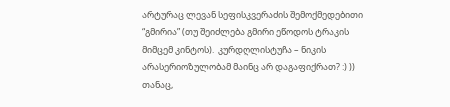არტურაც ლევან სეფისკვერაძის შემოქმედებითი “გმირია” (თუ შეიძლება გმირი ეწოდოს ტრაკის მიმცემ კინტოს).  კურდღლისტუჩა – ნიკის არასერიოზულობამ მაინც არ დაგაფიქრათ? :) )) თანაც,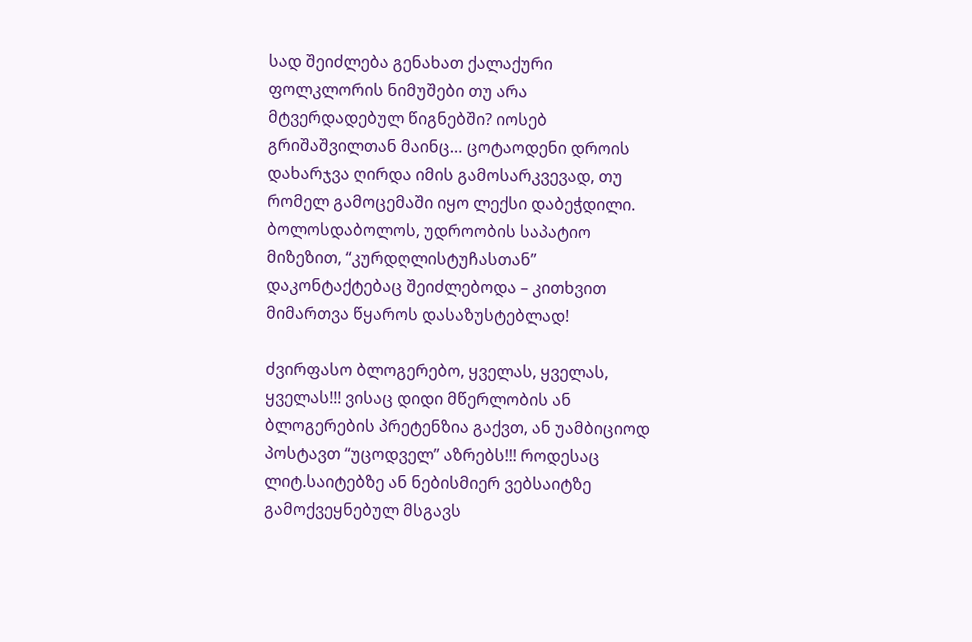სად შეიძლება გენახათ ქალაქური ფოლკლორის ნიმუშები თუ არა მტვერდადებულ წიგნებში? იოსებ გრიშაშვილთან მაინც… ცოტაოდენი დროის დახარჯვა ღირდა იმის გამოსარკვევად, თუ რომელ გამოცემაში იყო ლექსი დაბეჭდილი. ბოლოსდაბოლოს, უდროობის საპატიო მიზეზით, “კურდღლისტუჩასთან” დაკონტაქტებაც შეიძლებოდა – კითხვით მიმართვა წყაროს დასაზუსტებლად!

ძვირფასო ბლოგერებო, ყველას, ყველას, ყველას!!! ვისაც დიდი მწერლობის ან ბლოგერების პრეტენზია გაქვთ, ან უამბიციოდ პოსტავთ “უცოდველ” აზრებს!!! როდესაც ლიტ.საიტებზე ან ნებისმიერ ვებსაიტზე გამოქვეყნებულ მსგავს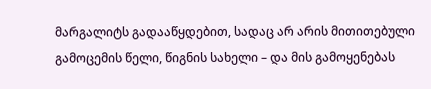მარგალიტს გადააწყდებით, სადაც არ არის მითითებული გამოცემის წელი, წიგნის სახელი – და მის გამოყენებას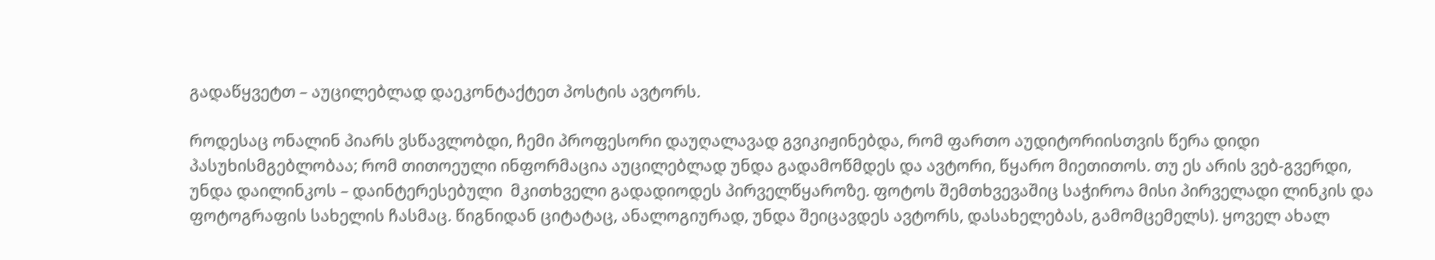გადაწყვეტთ – აუცილებლად დაეკონტაქტეთ პოსტის ავტორს.

როდესაც ონალინ პიარს ვსწავლობდი, ჩემი პროფესორი დაუღალავად გვიკიჟინებდა, რომ ფართო აუდიტორიისთვის წერა დიდი პასუხისმგებლობაა; რომ თითოეული ინფორმაცია აუცილებლად უნდა გადამოწმდეს და ავტორი, წყარო მიეთითოს. თუ ეს არის ვებ-გვერდი, უნდა დაილინკოს – დაინტერესებული  მკითხველი გადადიოდეს პირველწყაროზე. ფოტოს შემთხვევაშიც საჭიროა მისი პირველადი ლინკის და ფოტოგრაფის სახელის ჩასმაც. წიგნიდან ციტატაც, ანალოგიურად, უნდა შეიცავდეს ავტორს, დასახელებას, გამომცემელს). ყოველ ახალ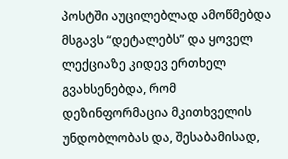პოსტში აუცილებლად ამოწმებდა მსგავს “დეტალებს” და ყოველ ლექციაზე კიდევ ერთხელ გვახსენებდა, რომ დეზინფორმაცია მკითხველის უნდობლობას და, შესაბამისად,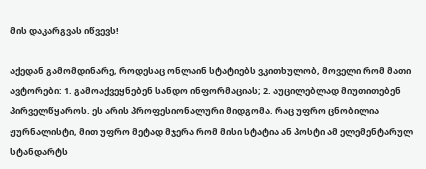მის დაკარგვას იწვევს!

აქედან გამომდინარე, როდესაც ონლაინ სტატიებს ვკითხულობ, მოველი რომ მათი ავტორები: 1. გამოაქვეყნებენ სანდო ინფორმაციას; 2. აუცილებლად მიუთითებენ პირველწყაროს. ეს არის პროფესიონალური მიდგომა. რაც უფრო ცნობილია ჟურნალისტი, მით უფრო მეტად მჯერა რომ მისი სტატია ან პოსტი ამ ელემენტარულ სტანდარტს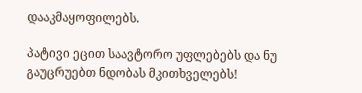დააკმაყოფილებს.

პატივი ეცით საავტორო უფლებებს და ნუ გაუცრუებთ ნდობას მკითხველებს!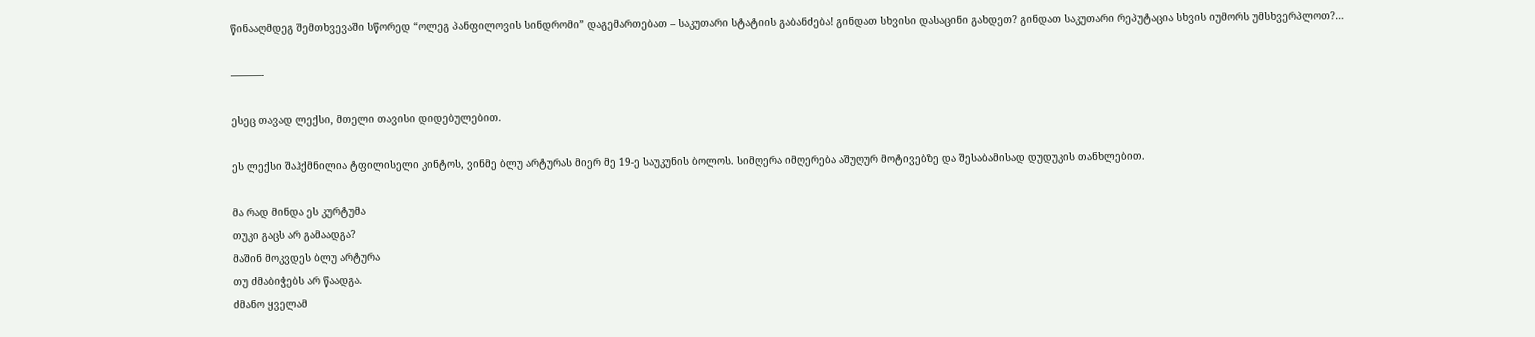წინააღმდეგ შემთხვევაში სწორედ “ოლეგ პანფილოვის სინდრომი” დაგემართებათ – საკუთარი სტატიის გაბანძება! გინდათ სხვისი დასაცინი გახდეთ? გინდათ საკუთარი რეპუტაცია სხვის იუმორს უმსხვერპლოთ?…

———-

ესეც თავად ლექსი, მთელი თავისი დიდებულებით.

ეს ლექსი შაჰქმნილია ტფილისელი კინტოს, ვინმე ბლუ არტურას მიერ მე 19-ე საუკუნის ბოლოს. სიმღერა იმღერება აშუღურ მოტივებზე და შესაბამისად დუდუკის თანხლებით.

მა რად მინდა ეს კურტუმა
თუკი გაცს არ გამაადგა?
მაშინ მოკვდეს ბლუ არტურა
თუ ძმაბიჭებს არ წაადგა.
ძმანო ყველამ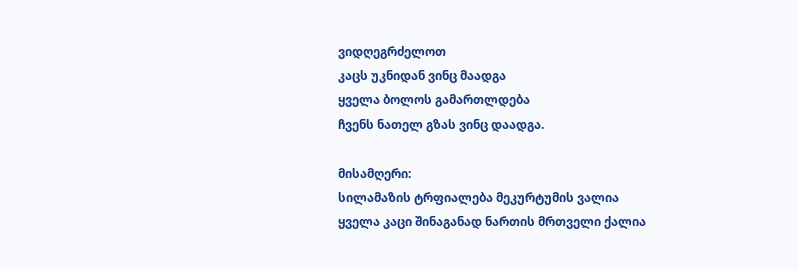ვიდღეგრძელოთ
კაცს უკნიდან ვინც მაადგა
ყველა ბოლოს გამართლდება
ჩვენს ნათელ გზას ვინც დაადგა.

მისამღერი:
სილამაზის ტრფიალება მეკურტუმის ვალია
ყველა კაცი შინაგანად ნართის მრთველი ქალია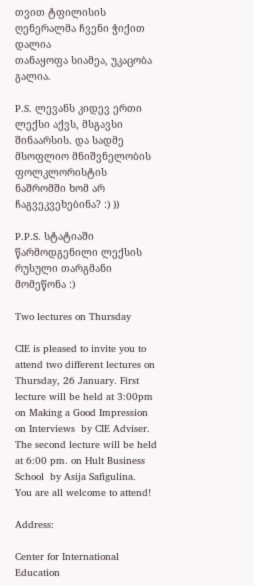თვით ტფილისის ღენერალმა ჩვენი ჭიქით დალია
თანაყოფა სიამეა, უკაცობა გალია.

P.S. ლევანს კიდევ ერთი ლექსი აქვს, მსგავსი შინაარსის. და სადმე მსოფლიო მნიშვნელობის ფოლკლორისტის ნაშრომში ხომ არ ჩაგვეკვეხებინა? :) ))

P.P.S. სტატიაში წარმოდგენილი ლექსის რუსული თარგმანი მომეწონა :)

Two lectures on Thursday

CIE is pleased to invite you to attend two different lectures on Thursday, 26 January. First lecture will be held at 3:00pm on Making a Good Impression on Interviews  by CIE Adviser. The second lecture will be held at 6:00 pm. on Hult Business School  by Asija Safigulina.
You are all welcome to attend!

Address:

Center for International Education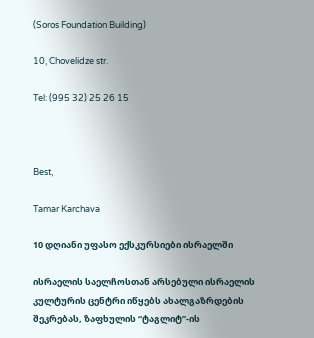(Soros Foundation Building)

10, Chovelidze str.

Tel: (995 32) 25 26 15



Best,

Tamar Karchava

10 დღიანი უფასო ექსკურსიები ისრაელში

ისრაელის საელჩოსთან არსებული ისრაელის კულტურის ცენტრი იწყებს ახალგაზრდების შეკრებას, ზაფხულის “ტაგლიტ”-ის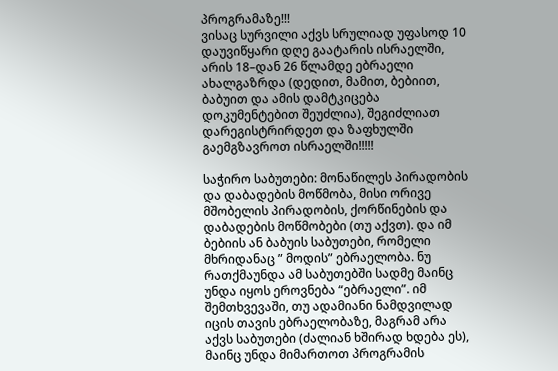პროგრამაზე!!!
ვისაც სურვილი აქვს სრულიად უფასოდ 10 დაუვიწყარი დღე გაატარის ისრაელში, არის 18–დან 26 წლამდე ებრაელი ახალგაზრდა (დედით, მამით, ბებიით, ბაბუით და ამის დამტკიცება დოკუმენტებით შეუძლია), შეგიძლიათ დარეგისტრირდეთ და ზაფხულში გაემგზავროთ ისრაელში!!!!!

საჭირო საბუთები: მონაწილეს პირადობის და დაბადების მოწმობა, მისი ორივე მშობელის პირადობის, ქორწინების და დაბადების მოწმობები (თუ აქვთ). და იმ ბებიის ან ბაბუის საბუთები, რომელი მხრიდანაც ” მოდის” ებრაელობა. ნუ რათქმაუნდა ამ საბუთებში სადმე მაინც უნდა იყოს ეროვნება “ებრაელი”. იმ შემთხვევაში, თუ ადამიანი ნამდვილად იცის თავის ებრაელობაზე, მაგრამ არა აქვს საბუთები (ძალიან ხშირად ხდება ეს), მაინც უნდა მიმართოთ პროგრამის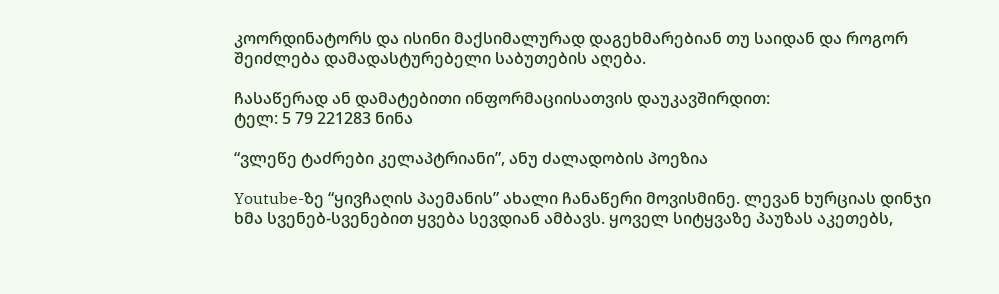კოორდინატორს და ისინი მაქსიმალურად დაგეხმარებიან თუ საიდან და როგორ შეიძლება დამადასტურებელი საბუთების აღება.

ჩასაწერად ან დამატებითი ინფორმაციისათვის დაუკავშირდით:
ტელ: 5 79 221283 ნინა

“ვლეწე ტაძრები კელაპტრიანი”, ანუ ძალადობის პოეზია

Youtube-ზე “ყივჩაღის პაემანის” ახალი ჩანაწერი მოვისმინე. ლევან ხურციას დინჯი ხმა სვენებ-სვენებით ყვება სევდიან ამბავს. ყოველ სიტყვაზე პაუზას აკეთებს,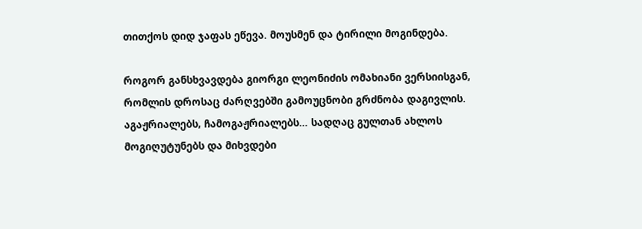თითქოს დიდ ჯაფას ეწევა. მოუსმენ და ტირილი მოგინდება.

როგორ განსხვავდება გიორგი ლეონიძის ომახიანი ვერსიისგან, რომლის დროსაც ძარღვებში გამოუცნობი გრძნობა დაგივლის. აგაჟრიალებს, ჩამოგაჟრიალებს… სადღაც გულთან ახლოს მოგიღუტუნებს და მიხვდები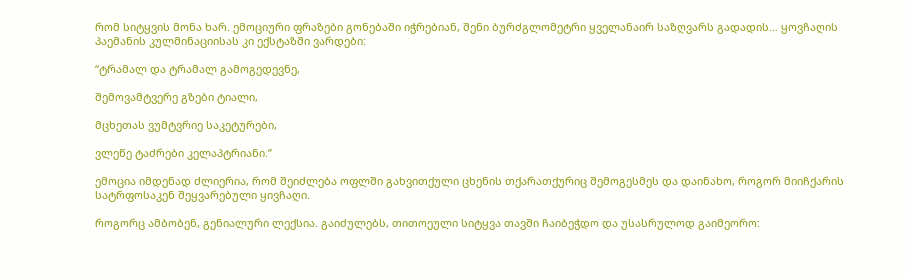რომ სიტყვის მონა ხარ. ემოციური ფრაზები გონებაში იჭრებიან, შენი ბურძგლომეტრი ყველანაირ საზღვარს გადადის… ყოვჩაღის პაემანის კულმინაციისას კი ექსტაზში ვარდები:

“ტრამალ და ტრამალ გამოგედევნე,

შემოვამტვერე გზები ტიალი,

მცხეთას ვუმტვრიე საკეტურები,

ვლეწე ტაძრები კელაპტრიანი.”

ემოცია იმდენად ძლიერია, რომ შეიძლება ოფლში გახვითქული ცხენის თქარათქურიც შემოგესმეს და დაინახო, როგორ მიიჩქარის სატრფოსაკენ შეყვარებული ყივჩაღი.

როგორც ამბობენ, გენიალური ლექსია. გაიძულებს, თითოეული სიტყვა თავში ჩაიბეჭდო და უსასრულოდ გაიმეორო: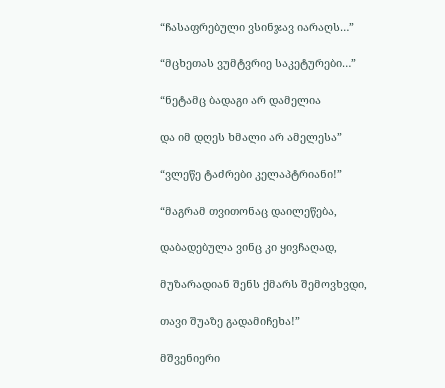“ჩასაფრებული ვსინჯავ იარაღს…”

“მცხეთას ვუმტვრიე საკეტურები…”

“ნეტამც ბადაგი არ დამელია

და იმ დღეს ხმალი არ ამელესა”

“ვლეწე ტაძრები კელაპტრიანი!”

“მაგრამ თვითონაც დაილეწება,

დაბადებულა ვინც კი ყივჩაღად,

მუზარადიან შენს ქმარს შემოვხვდი,

თავი შუაზე გადამიჩეხა!”

მშვენიერი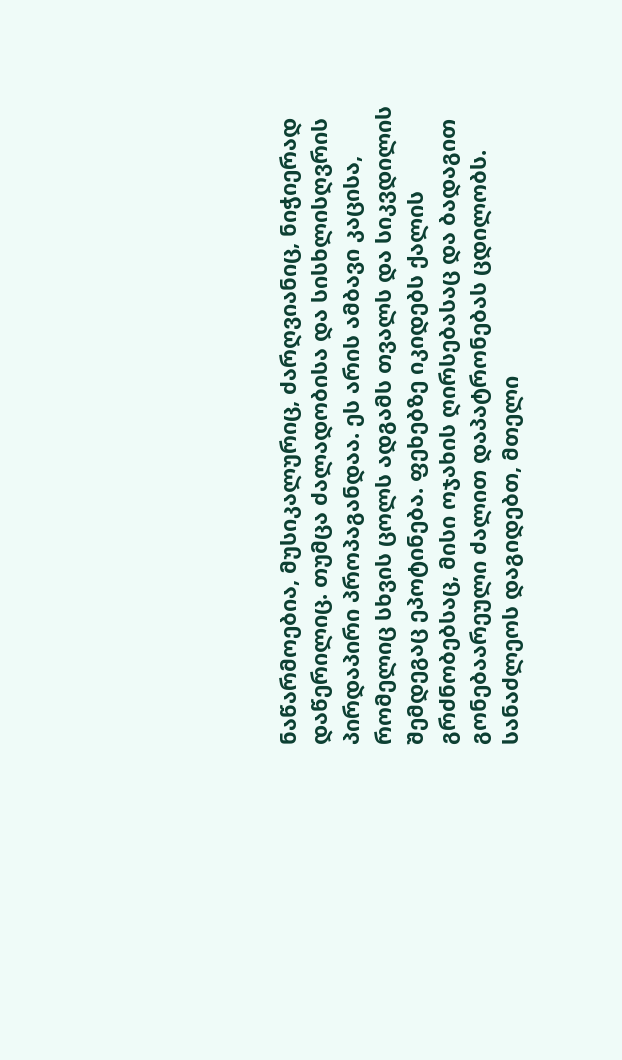ნაწარმოებია, მუსიკალურიც, ძარღვიანიც, ნიჭიერად დაწერილიც. თუმცა ძალადობისა და სისხლისღვრის პირდაპირი პროპაგანდაა. ეს არის ამბავი კაცისა, რომელიც სხვის ცოლს ადგამს თვალს და სიკვდილის შემდეგაც ეპოტინება. ფეხებზე იკიდებს ქალის გრძნობებსაც, მისი ოჯახის ღირსებასაც და ბადაგით გონებაარეული ძალით დაპატრონებას ცდილობს. სანაძლეოს დაგიდებთ, მთელი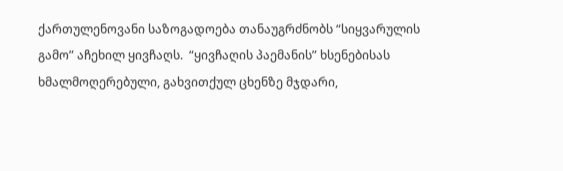ქართულენოვანი საზოგადოება თანაუგრძნობს “სიყვარულის გამო” აჩეხილ ყივჩაღს.  “ყივჩაღის პაემანის” ხსენებისას ხმალმოღერებული, გახვითქულ ცხენზე მჯდარი,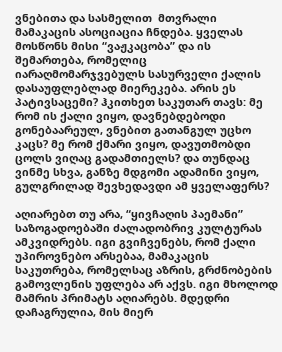ვნებითა და სასმელით  მთვრალი მამაკაცის ასოციაცია ჩნდება. ყველას მოსწონს მისი “ვაჟკაცობა” და ის შემართება, რომელიც იარაღმომარჯვებულს სასურველი ქალის დასაუფლებლად მიერეკება. არის ეს პატივსაცემი? ჰკითხეთ საკუთარ თავს: მე რომ ის ქალი ვიყო, დავნებდებოდი გონებაარეულ, ვნებით გათანგულ უცხო კაცს? მე რომ ქმარი ვიყო, დავუთმობდი ცოლს ვიღაც გადამთიელს? და თუნდაც ვინმე სხვა, განზე მდგომი ადამინი ვიყო, გულგრილად შევხედავდი ამ ყველაფერს?

აღიარებთ თუ არა, “ყივჩაღის პაემანი” საზოგადოებაში ძალადობრივ კულტურას ამკვიდრებს. იგი გვიჩვენებს, რომ ქალი უპიროვნებო არსებაა, მამაკაცის საკუთრება, რომელსაც აზრის, გრძნობების გამოვლენის უფლება არ აქვს. იგი მხოლოდ მამრის პრიმატს აღიარებს. მდედრი დაჩაგრულია, მის მიერ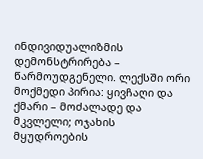ინდივიდუალიზმის დემონსტრირება – წარმოუდგენელი. ლექსში ორი მოქმედი პირია: ყივჩაღი და ქმარი – მოძალადე და მკვლელი; ოჯახის მყუდროების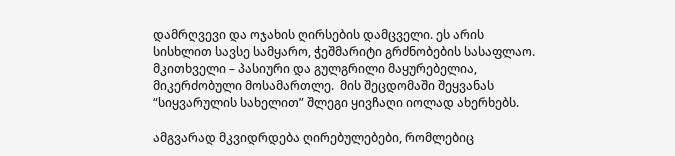დამრღვევი და ოჯახის ღირსების დამცველი. ეს არის სისხლით სავსე სამყარო, ჭეშმარიტი გრძნობების სასაფლაო. მკითხველი – პასიური და გულგრილი მაყურებელია, მიკერძობული მოსამართლე.  მის შეცდომაში შეყვანას “სიყვარულის სახელით” შლეგი ყივჩაღი იოლად ახერხებს.

ამგვარად მკვიდრდება ღირებულებები, რომლებიც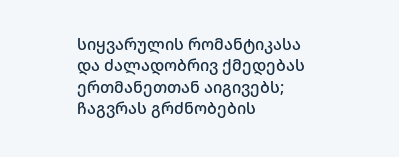სიყვარულის რომანტიკასა და ძალადობრივ ქმედებას ერთმანეთთან აიგივებს; ჩაგვრას გრძნობების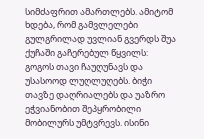სიმძაფრით ამართლებს. ამიტომ ხდება, რომ გამვლელები გულგრილად უვლიან გვერდს შუა ქუჩაში გაჩერებულ წყვილს: გოგოს თავი ჩაუღუნავს და უსასოოდ ლუღლუღებს. ბიჭი თავზე დაღრიალებს და უაზრო ეჭვიანობით შეპყრობილი მობილურს უმტვრევს. ისინი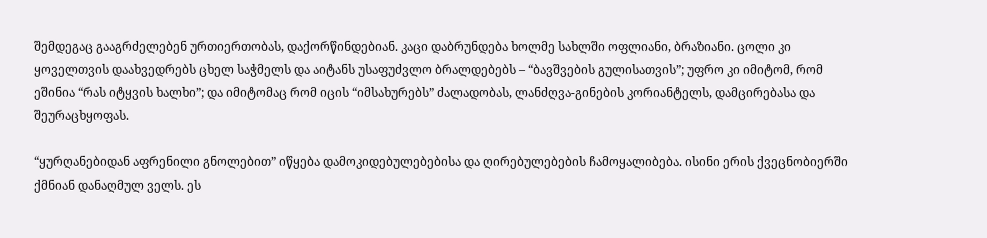შემდეგაც გააგრძელებენ ურთიერთობას, დაქორწინდებიან. კაცი დაბრუნდება ხოლმე სახლში ოფლიანი, ბრაზიანი. ცოლი კი ყოველთვის დაახვედრებს ცხელ საჭმელს და აიტანს უსაფუძვლო ბრალდებებს – “ბავშვების გულისათვის”; უფრო კი იმიტომ, რომ ეშინია “რას იტყვის ხალხი”; და იმიტომაც რომ იცის “იმსახურებს” ძალადობას, ლანძღვა-გინების კორიანტელს, დამცირებასა და შეურაცხყოფას.

“ყურღანებიდან აფრენილი გნოლებით” იწყება დამოკიდებულებებისა და ღირებულებების ჩამოყალიბება. ისინი ერის ქვეცნობიერში ქმნიან დანაღმულ ველს. ეს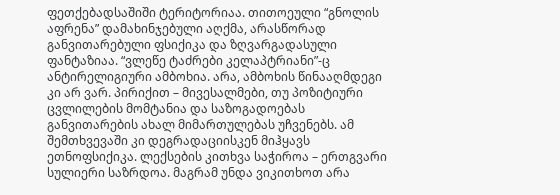ფეთქებადსაშიში ტერიტორიაა. თითოეული “გნოლის აფრენა” დამახინჯებული აღქმა, არასწორად განვითარებული ფსიქიკა და ზღვარგადასული ფანტაზიაა. “ვლეწე ტაძრები კელაპტრიანი”-ც ანტირელიგიური ამბოხია. არა, ამბოხის წინააღმდეგი კი არ ვარ. პირიქით – მივესალმები, თუ პოზიტიური ცვლილების მომტანია და საზოგადოებას განვითარების ახალ მიმართულებას უჩვენებს. ამ შემთხვევაში კი დეგრადაციისკენ მიჰყავს ეთნოფსიქიკა. ლექსების კითხვა საჭიროა – ერთგვარი სულიერი საზრდოა. მაგრამ უნდა ვიკითხოთ არა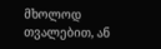მხოლოდ თვალებით, ან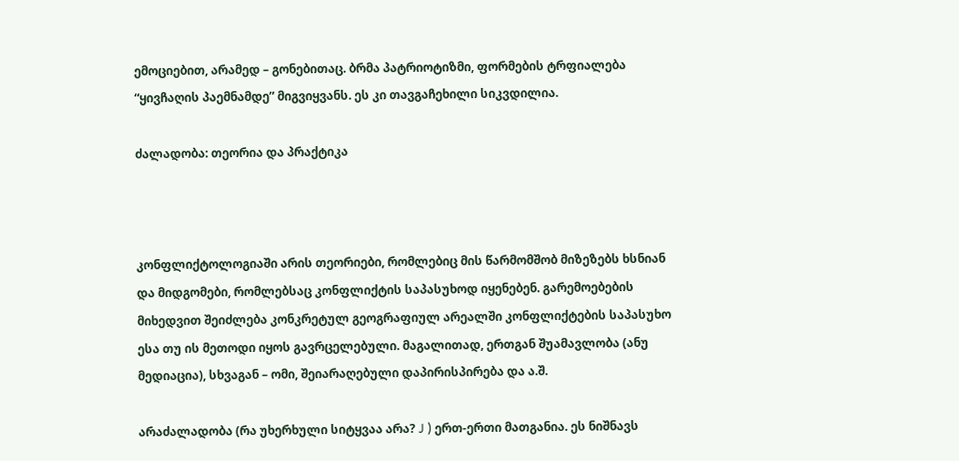ემოციებით, არამედ – გონებითაც. ბრმა პატრიოტიზმი, ფორმების ტრფიალება “ყივჩაღის პაემნამდე” მიგვიყვანს. ეს კი თავგაჩეხილი სიკვდილია.

ძალადობა: თეორია და პრაქტიკა



კონფლიქტოლოგიაში არის თეორიები, რომლებიც მის წარმომშობ მიზეზებს ხსნიან და მიდგომები, რომლებსაც კონფლიქტის საპასუხოდ იყენებენ. გარემოებების მიხედვით შეიძლება კონკრეტულ გეოგრაფიულ არეალში კონფლიქტების საპასუხო ესა თუ ის მეთოდი იყოს გავრცელებული. მაგალითად, ერთგან შუამავლობა (ანუ მედიაცია), სხვაგან – ომი, შეიარაღებული დაპირისპირება და ა.შ.

არაძალადობა (რა უხერხული სიტყვაა არა? J ) ერთ-ერთი მათგანია. ეს ნიშნავს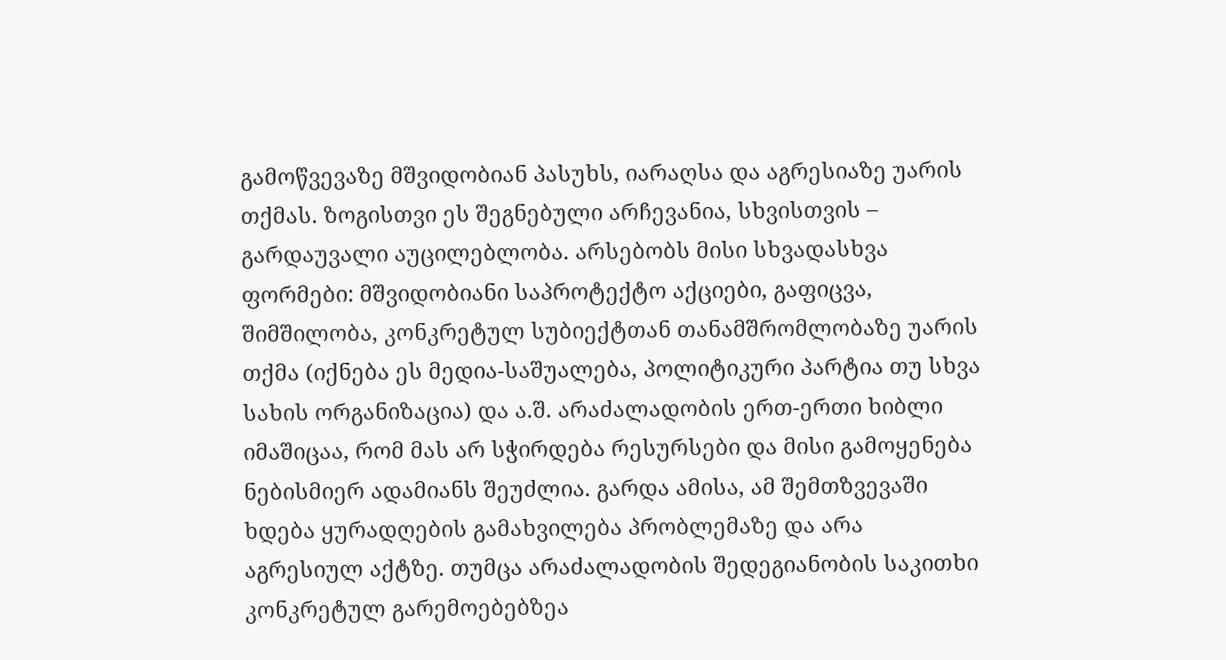გამოწვევაზე მშვიდობიან პასუხს, იარაღსა და აგრესიაზე უარის თქმას. ზოგისთვი ეს შეგნებული არჩევანია, სხვისთვის – გარდაუვალი აუცილებლობა. არსებობს მისი სხვადასხვა ფორმები: მშვიდობიანი საპროტექტო აქციები, გაფიცვა, შიმშილობა, კონკრეტულ სუბიექტთან თანამშრომლობაზე უარის თქმა (იქნება ეს მედია-საშუალება, პოლიტიკური პარტია თუ სხვა სახის ორგანიზაცია) და ა.შ. არაძალადობის ერთ-ერთი ხიბლი იმაშიცაა, რომ მას არ სჭირდება რესურსები და მისი გამოყენება ნებისმიერ ადამიანს შეუძლია. გარდა ამისა, ამ შემთზვევაში ხდება ყურადღების გამახვილება პრობლემაზე და არა აგრესიულ აქტზე. თუმცა არაძალადობის შედეგიანობის საკითხი კონკრეტულ გარემოებებზეა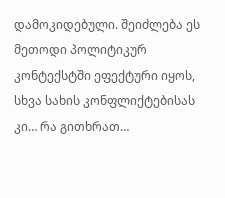დამოკიდებული. შეიძლება ეს მეთოდი პოლიტიკურ კონტექსტში ეფექტური იყოს, სხვა სახის კონფლიქტებისას კი… რა გითხრათ…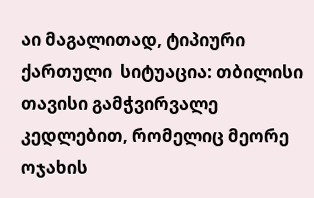აი მაგალითად, ტიპიური ქართული  სიტუაცია: თბილისი თავისი გამჭვირვალე კედლებით, რომელიც მეორე ოჯახის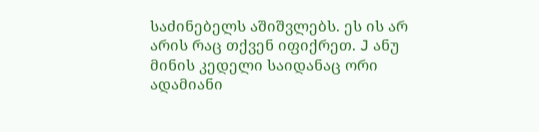საძინებელს აშიშვლებს. ეს ის არ არის რაც თქვენ იფიქრეთ. J ანუ მინის კედელი საიდანაც ორი ადამიანი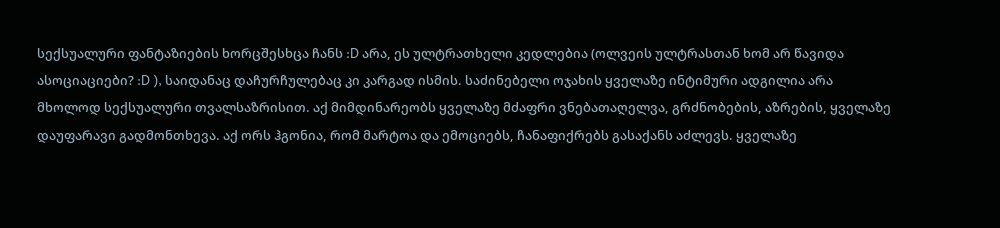სექსუალური ფანტაზიების ხორცშესხცა ჩანს :D არა, ეს ულტრათხელი კედლებია (ოლვეის ულტრასთან ხომ არ წავიდა ასოციაციები? :D ), საიდანაც დაჩურჩულებაც კი კარგად ისმის. საძინებელი ოჯახის ყველაზე ინტიმური ადგილია არა მხოლოდ სექსუალური თვალსაზრისით. აქ მიმდინარეობს ყველაზე მძაფრი ვნებათაღელვა, გრძნობების, აზრების, ყველაზე დაუფარავი გადმონთხევა. აქ ორს ჰგონია, რომ მარტოა და ემოციებს, ჩანაფიქრებს გასაქანს აძლევს. ყველაზე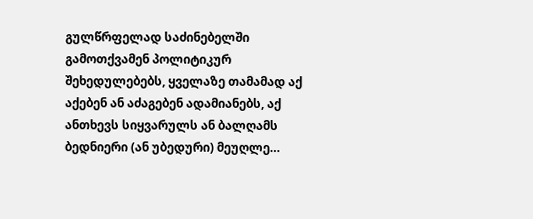გულწრფელად საძინებელში გამოთქვამენ პოლიტიკურ შეხედულებებს, ყველაზე თამამად აქ აქებენ ან აძაგებენ ადამიანებს, აქ ანთხევს სიყვარულს ან ბალღამს ბედნიერი (ან უბედური) მეუღლე…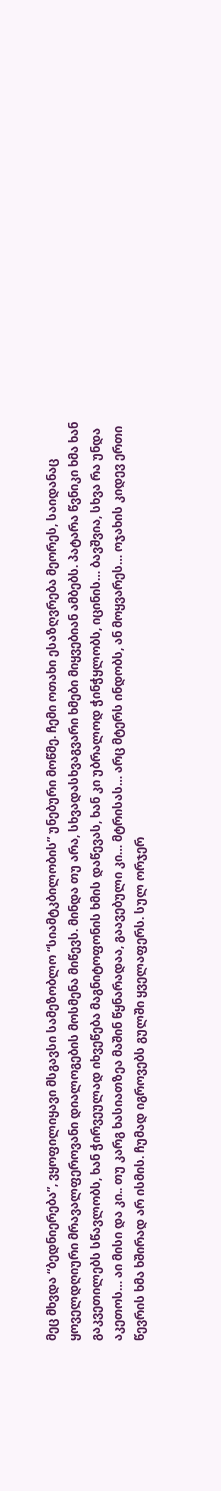მეც მხვდა “ბედნიერება”, ვყოფილიყავი მსგავსი სამეზობლო “სიამტკბილობის” უნებური მოწმე. ჩემი ოთახი ესაზღვრება მეორეს, საიდანაც ყოველდღიური მრავალფეროვანი დიალოგების მოსმენა მიწევს. მინდა თუ არა, სხვადასხვაგვარი ხმები მიყვებიან ამბებს. პატარა წვნიკი ხმა ხან გაკვეთილებს სწავლობს, ხან ჭირვეულად იხვეწება მაგნიტოფონის ხმის დაწევას, ხან კი უბრალოდ ჭინჭყლობს, იცინის… ბავშვია, სხვა რა უნდა აკეთოს… აი მისი და კი.. თუ კარგ ხასიათზეა მაშინ წყნარადაა, გაავებული კი… მტრისას… არც მტერს ინდობს, ან მოყვარეს… ოჯახის კიდევ ერთი წევრის ხმა ხშირად არ ისმის. ჩუმად იგროვებს გულში ყველაფერს. სულ ორჯერ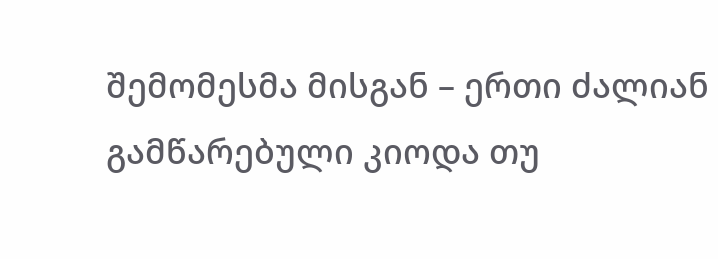შემომესმა მისგან – ერთი ძალიან გამწარებული კიოდა თუ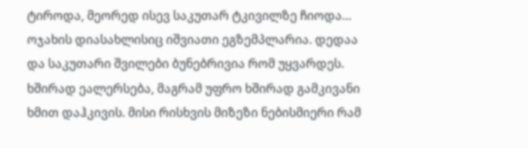ტიროდა, მეორედ ისევ საკუთარ ტკივილზე ჩიოდა… ოჯახის დიასახლისიც იშვიათი ეგზემპლარია. დედაა და საკუთარი შვილები ბუნებრივია რომ უყვარდეს. ხშირად ეალერსება, მაგრამ უფრო ხშირად გამკივანი ხმით დაჰკივის. მისი რისხვის მიზეზი ნებისმიერი რამ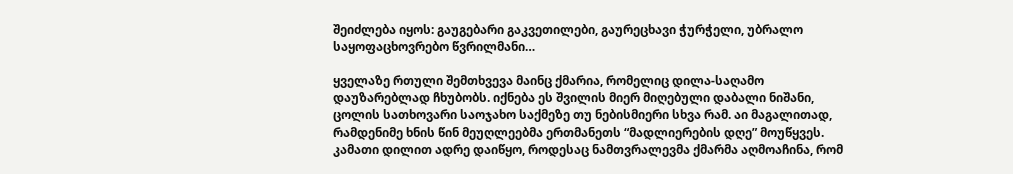შეიძლება იყოს: გაუგებარი გაკვეთილები, გაურეცხავი ჭურჭელი, უბრალო საყოფაცხოვრებო წვრილმანი…

ყველაზე რთული შემთხვევა მაინც ქმარია, რომელიც დილა-საღამო დაუზარებლად ჩხუბობს. იქნება ეს შვილის მიერ მიღებული დაბალი ნიშანი, ცოლის სათხოვარი საოჯახო საქმეზე თუ ნებისმიერი სხვა რამ. აი მაგალითად, რამდენიმე ხნის წინ მეუღლეებმა ერთმანეთს “მადლიერების დღე” მოუწყვეს. კამათი დილით ადრე დაიწყო, როდესაც ნამთვრალევმა ქმარმა აღმოაჩინა, რომ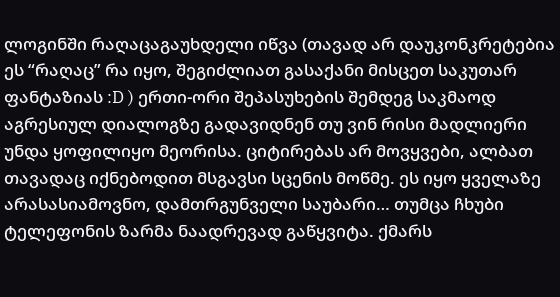ლოგინში რაღაცაგაუხდელი იწვა (თავად არ დაუკონკრეტებია ეს “რაღაც” რა იყო, შეგიძლიათ გასაქანი მისცეთ საკუთარ ფანტაზიას :D ) ერთი-ორი შეპასუხების შემდეგ საკმაოდ აგრესიულ დიალოგზე გადავიდნენ თუ ვინ რისი მადლიერი უნდა ყოფილიყო მეორისა. ციტირებას არ მოვყვები, ალბათ თავადაც იქნებოდით მსგავსი სცენის მოწმე. ეს იყო ყველაზე არასასიამოვნო, დამთრგუნველი საუბარი… თუმცა ჩხუბი ტელეფონის ზარმა ნაადრევად გაწყვიტა. ქმარს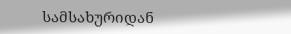სამსახურიდან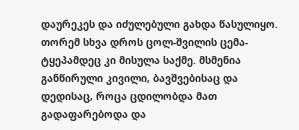დაურეკეს და იძულებული გახდა წასულიყო. თორემ სხვა დროს ცოლ-შვილის ცემა-ტყეპამდეც კი მისულა საქმე. მსმენია განწირული კივილი, ბავშვებისაც და დედისაც, როცა ცდილობდა მათ გადაფარებოდა და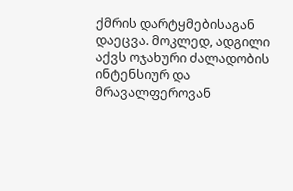ქმრის დარტყმებისაგან დაეცვა. მოკლედ, ადგილი აქვს ოჯახური ძალადობის ინტენსიურ და მრავალფეროვან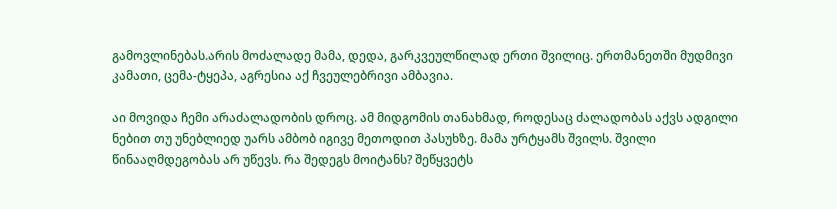გამოვლინებას.არის მოძალადე მამა, დედა, გარკვეულწილად ერთი შვილიც. ერთმანეთში მუდმივი კამათი, ცემა-ტყეპა, აგრესია აქ ჩვეულებრივი ამბავია.

აი მოვიდა ჩემი არაძალადობის დროც. ამ მიდგომის თანახმად, როდესაც ძალადობას აქვს ადგილი ნებით თუ უნებლიედ უარს ამბობ იგივე მეთოდით პასუხზე. მამა ურტყამს შვილს. შვილი წინააღმდეგობას არ უწევს. რა შედეგს მოიტანს? შეწყვეტს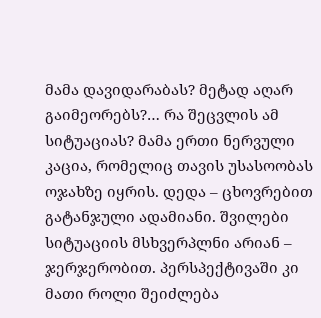მამა დავიდარაბას? მეტად აღარ გაიმეორებს?… რა შეცვლის ამ სიტუაციას? მამა ერთი ნერვული კაცია, რომელიც თავის უსასოობას ოჯახზე იყრის. დედა – ცხოვრებით გატანჯული ადამიანი. შვილები სიტუაციის მსხვერპლნი არიან – ჯერჯერობით. პერსპექტივაში კი მათი როლი შეიძლება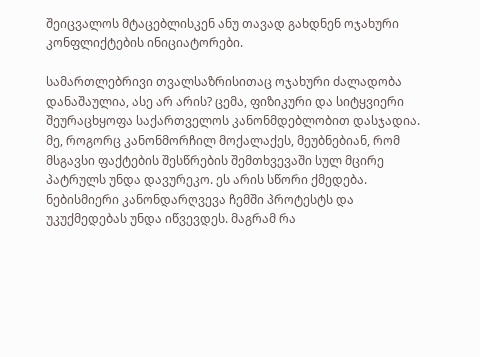შეიცვალოს მტაცებლისკენ ანუ თავად გახდნენ ოჯახური კონფლიქტების ინიციატორები.

სამართლებრივი თვალსაზრისითაც ოჯახური ძალადობა დანაშაულია, ასე არ არის? ცემა, ფიზიკური და სიტყვიერი შეურაცხყოფა საქართველოს კანონმდებლობით დასჯადია.  მე, როგორც კანონმორჩილ მოქალაქეს, მეუბნებიან, რომ მსგავსი ფაქტების შესწრების შემთხვევაში სულ მცირე პატრულს უნდა დავურეკო. ეს არის სწორი ქმედება. ნებისმიერი კანონდარღვევა ჩემში პროტესტს და უკუქმედებას უნდა იწვევდეს. მაგრამ რა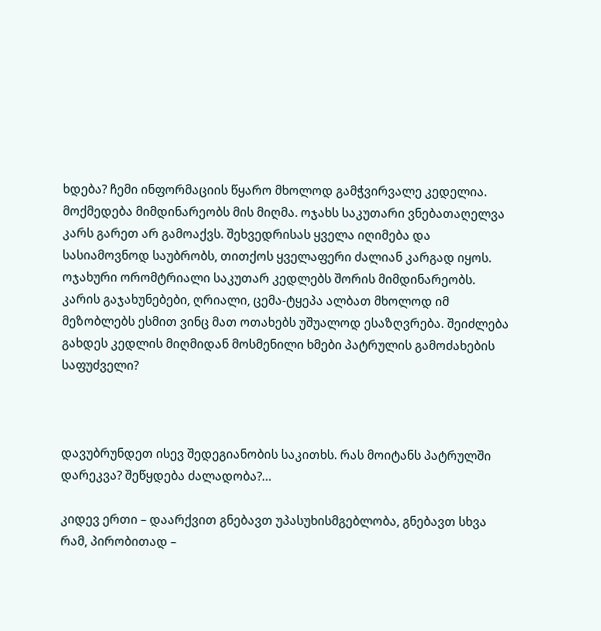ხდება? ჩემი ინფორმაციის წყარო მხოლოდ გამჭვირვალე კედელია. მოქმედება მიმდინარეობს მის მიღმა. ოჯახს საკუთარი ვნებათაღელვა კარს გარეთ არ გამოაქვს. შეხვედრისას ყველა იღიმება და სასიამოვნოდ საუბრობს, თითქოს ყველაფერი ძალიან კარგად იყოს. ოჯახური ორომტრიალი საკუთარ კედლებს შორის მიმდინარეობს. კარის გაჯახუნებები, ღრიალი, ცემა-ტყეპა ალბათ მხოლოდ იმ მეზობლებს ესმით ვინც მათ ოთახებს უშუალოდ ესაზღვრება. შეიძლება გახდეს კედლის მიღმიდან მოსმენილი ხმები პატრულის გამოძახების საფუძველი?



დავუბრუნდეთ ისევ შედეგიანობის საკითხს. რას მოიტანს პატრულში დარეკვა? შეწყდება ძალადობა?…

კიდევ ერთი – დაარქვით გნებავთ უპასუხისმგებლობა, გნებავთ სხვა რამ, პირობითად –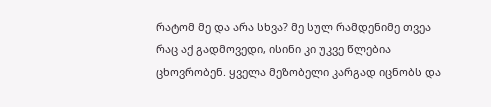რატომ მე და არა სხვა? მე სულ რამდენიმე თვეა რაც აქ გადმოვედი, ისინი კი უკვე წლებია ცხოვრობენ. ყველა მეზობელი კარგად იცნობს და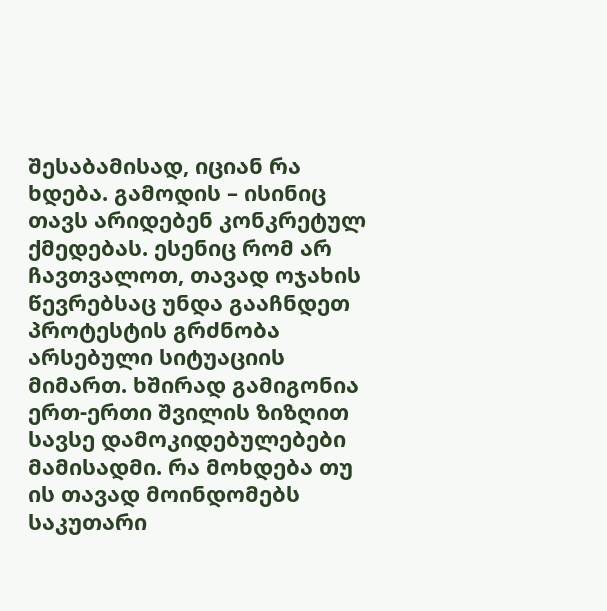შესაბამისად, იციან რა ხდება. გამოდის – ისინიც თავს არიდებენ კონკრეტულ ქმედებას. ესენიც რომ არ ჩავთვალოთ, თავად ოჯახის წევრებსაც უნდა გააჩნდეთ პროტესტის გრძნობა არსებული სიტუაციის მიმართ. ხშირად გამიგონია ერთ-ერთი შვილის ზიზღით სავსე დამოკიდებულებები მამისადმი. რა მოხდება თუ ის თავად მოინდომებს საკუთარი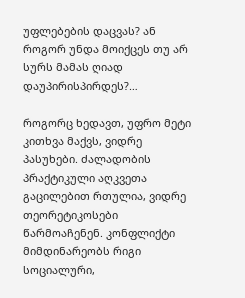უფლებების დაცვას? ან როგორ უნდა მოიქცეს თუ არ სურს მამას ღიად დაუპირისპირდეს?…

როგორც ხედავთ, უფრო მეტი კითხვა მაქვს, ვიდრე პასუხები. ძალადობის პრაქტიკული აღკვეთა გაცილებით რთულია, ვიდრე თეორეტიკოსები წარმოაჩენენ. კონფლიქტი მიმდინარეობს რიგი სოციალური,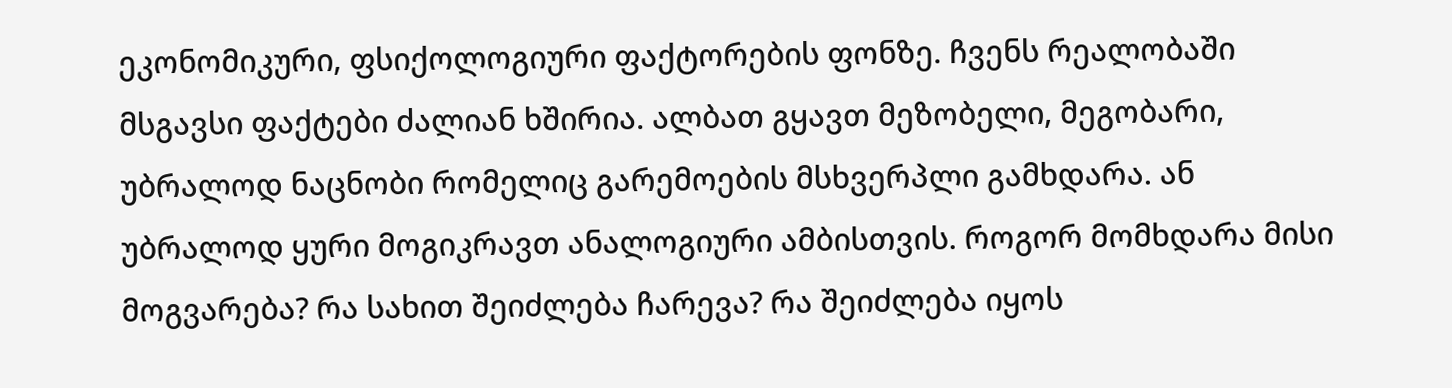ეკონომიკური, ფსიქოლოგიური ფაქტორების ფონზე. ჩვენს რეალობაში მსგავსი ფაქტები ძალიან ხშირია. ალბათ გყავთ მეზობელი, მეგობარი, უბრალოდ ნაცნობი რომელიც გარემოების მსხვერპლი გამხდარა. ან უბრალოდ ყური მოგიკრავთ ანალოგიური ამბისთვის. როგორ მომხდარა მისი მოგვარება? რა სახით შეიძლება ჩარევა? რა შეიძლება იყოს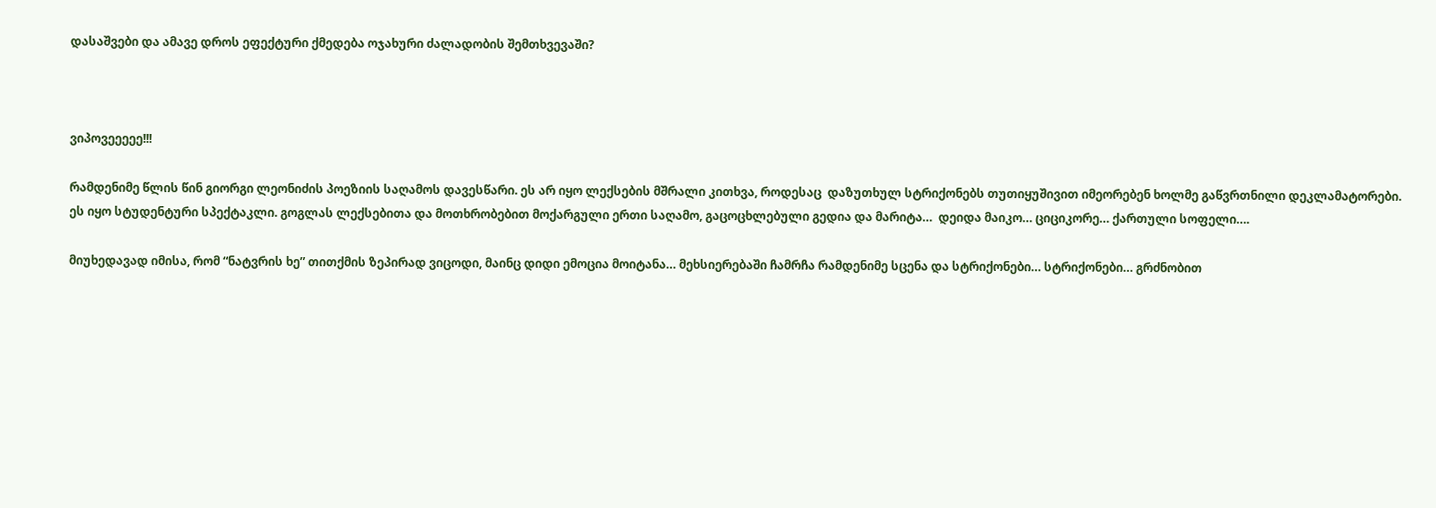დასაშვები და ამავე დროს ეფექტური ქმედება ოჯახური ძალადობის შემთხვევაში?



ვიპოვეეეეე!!!

რამდენიმე წლის წინ გიორგი ლეონიძის პოეზიის საღამოს დავესწარი. ეს არ იყო ლექსების მშრალი კითხვა, როდესაც  დაზუთხულ სტრიქონებს თუთიყუშივით იმეორებენ ხოლმე გაწვრთნილი დეკლამატორები. ეს იყო სტუდენტური სპექტაკლი. გოგლას ლექსებითა და მოთხრობებით მოქარგული ერთი საღამო, გაცოცხლებული გედია და მარიტა…  დეიდა მაიკო… ციციკორე… ქართული სოფელი….

მიუხედავად იმისა, რომ “ნატვრის ხე” თითქმის ზეპირად ვიცოდი, მაინც დიდი ემოცია მოიტანა… მეხსიერებაში ჩამრჩა რამდენიმე სცენა და სტრიქონები… სტრიქონები… გრძნობით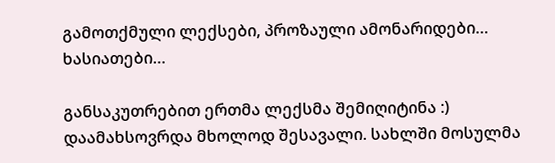გამოთქმული ლექსები, პროზაული ამონარიდები… ხასიათები…

განსაკუთრებით ერთმა ლექსმა შემიღიტინა :) დაამახსოვრდა მხოლოდ შესავალი. სახლში მოსულმა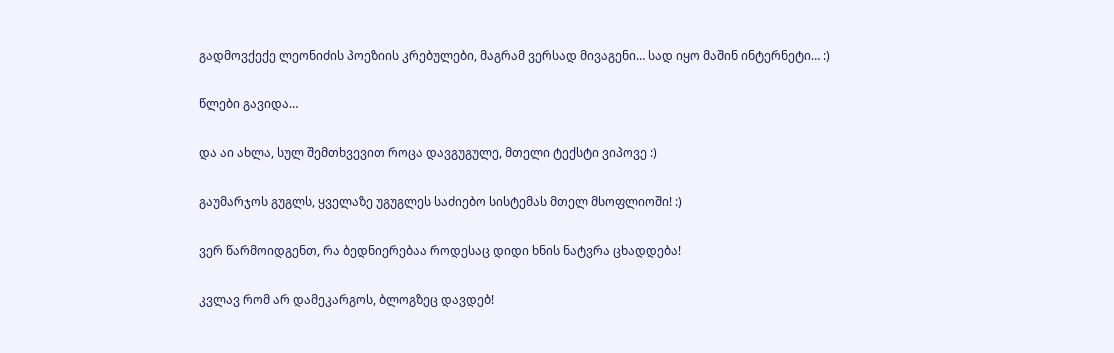გადმოვქექე ლეონიძის პოეზიის კრებულები, მაგრამ ვერსად მივაგენი… სად იყო მაშინ ინტერნეტი… :)

წლები გავიდა…

და აი ახლა, სულ შემთხვევით როცა დავგუგულე, მთელი ტექსტი ვიპოვე :)

გაუმარჯოს გუგლს, ყველაზე უგუგლეს საძიებო სისტემას მთელ მსოფლიოში! :)

ვერ წარმოიდგენთ, რა ბედნიერებაა როდესაც დიდი ხნის ნატვრა ცხადდება!

კვლავ რომ არ დამეკარგოს, ბლოგზეც დავდებ!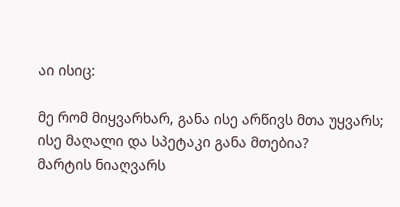აი ისიც:

მე რომ მიყვარხარ, განა ისე არწივს მთა უყვარს;
ისე მაღალი და სპეტაკი განა მთებია?
მარტის ნიაღვარს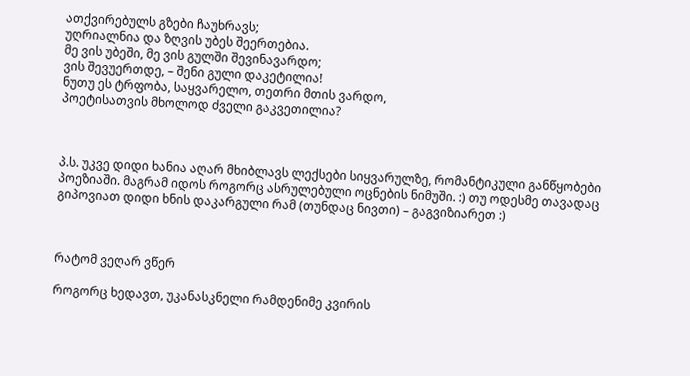ათქვირებულს გზები ჩაუხრავს;
უღრიალნია და ზღვის უბეს შეერთებია.
მე ვის უბეში, მე ვის გულში შევინავარდო;
ვის შევუერთდე, – შენი გული დაკეტილია!
ნუთუ ეს ტრფობა, საყვარელო, თეთრი მთის ვარდო,
პოეტისათვის მხოლოდ ძველი გაკვეთილია?



პ.ს. უკვე დიდი ხანია აღარ მხიბლავს ლექსები სიყვარულზე, რომანტიკული განწყობები პოეზიაში. მაგრამ იდოს როგორც ასრულებული ოცნების ნიმუში. :) თუ ოდესმე თავადაც გიპოვიათ დიდი ხნის დაკარგული რამ (თუნდაც ნივთი) – გაგვიზიარეთ :)



რატომ ვეღარ ვწერ

როგორც ხედავთ, უკანასკნელი რამდენიმე კვირის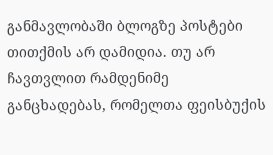განმავლობაში ბლოგზე პოსტები თითქმის არ დამიდია. თუ არ ჩავთვლით რამდენიმე განცხადებას, რომელთა ფეისბუქის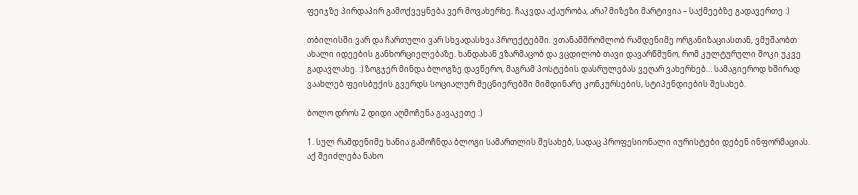ფეიჯზე პირდაპირ გამოქვეყნება ვერ მოვახერხე. ჩაკვდა აქაურობა, არა? მიზეზი მარტივია – საქმეებზე გადავერთე :)

თბილისში ვარ და ჩართული ვარ სხვადასხვა პროექტებში. ვთანამშრომლობ რამდენიმე ორგანიზაციასთან, ვმუშაობთ ახალი იდეების განხორციელებაზე. ხანდახან ვზარმაცობ და ვცდილობ თავი დავარწმუნო, რომ კულტურული შოკი უკვე გადავლახე. :) ზოგჯერ მინდა ბლოგზე დავწერო, მაგრამ პოსტების დასრულებას ვეღარ ვახერხებ… სამაგიეროდ ხშირად ვაახლებ ფეისბუქის გვერდს სოციალურ მეცნიერებში მიმდინარე კონკურსების, სტიპენდიების შესახებ.

ბოლო დროს 2 დიდი აღმოჩენა გავაკეთე :)

1. სულ რამდენიმე ხანია გამოჩნდა ბლოგი სამართლის შესახებ, სადაც პროფესიონალი იურისტები დებენ ინფორმაციას. აქ შეიძლება ნახო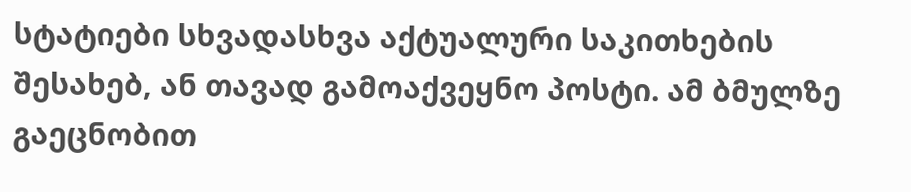სტატიები სხვადასხვა აქტუალური საკითხების შესახებ, ან თავად გამოაქვეყნო პოსტი. ამ ბმულზე გაეცნობით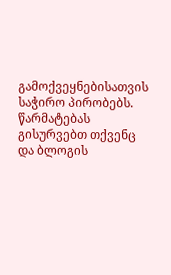გამოქვეყნებისათვის საჭირო პირობებს. წარმატებას გისურვებთ თქვენც და ბლოგის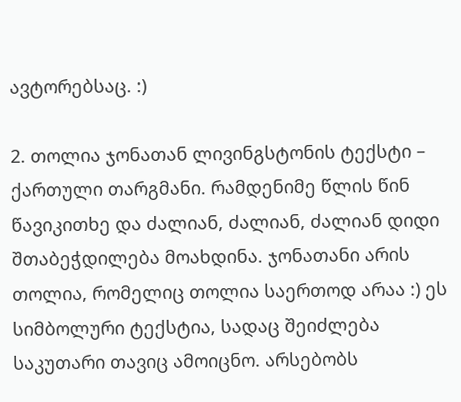ავტორებსაც. :)

2. თოლია ჯონათან ლივინგსტონის ტექსტი – ქართული თარგმანი. რამდენიმე წლის წინ წავიკითხე და ძალიან, ძალიან, ძალიან დიდი შთაბეჭდილება მოახდინა. ჯონათანი არის თოლია, რომელიც თოლია საერთოდ არაა :) ეს სიმბოლური ტექსტია, სადაც შეიძლება საკუთარი თავიც ამოიცნო. არსებობს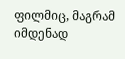ფილმიც, მაგრამ იმდენად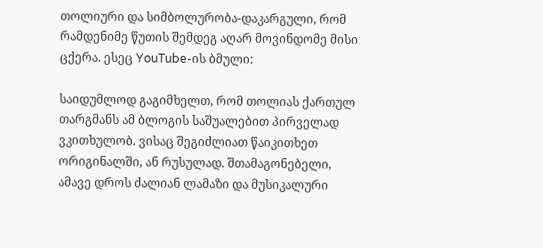თოლიური და სიმბოლურობა-დაკარგული, რომ რამდენიმე წუთის შემდეგ აღარ მოვინდომე მისი ცქერა. ესეც YouTube-ის ბმული:

საიდუმლოდ გაგიმხელთ, რომ თოლიას ქართულ თარგმანს ამ ბლოგის საშუალებით პირველად ვკითხულობ. ვისაც შეგიძლიათ წაიკითხეთ ორიგინალში, ან რუსულად. შთამაგონებელი, ამავე დროს ძალიან ლამაზი და მუსიკალური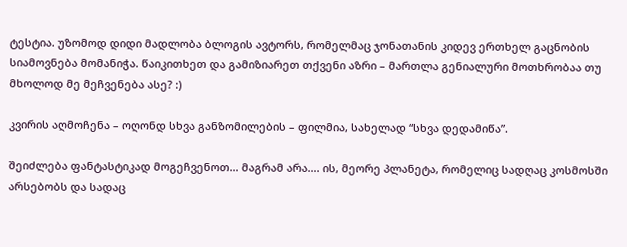ტესტია. უზომოდ დიდი მადლობა ბლოგის ავტორს, რომელმაც ჯონათანის კიდევ ერთხელ გაცნობის სიამოვნება მომანიჭა. წაიკითხეთ და გამიზიარეთ თქვენი აზრი – მართლა გენიალური მოთხრობაა თუ  მხოლოდ მე მეჩვენება ასე? :)

კვირის აღმოჩენა – ოღონდ სხვა განზომილების – ფილმია, სახელად “სხვა დედამიწა”.

შეიძლება ფანტასტიკად მოგეჩვენოთ… მაგრამ არა…. ის, მეორე პლანეტა, რომელიც სადღაც კოსმოსში არსებობს და სადაც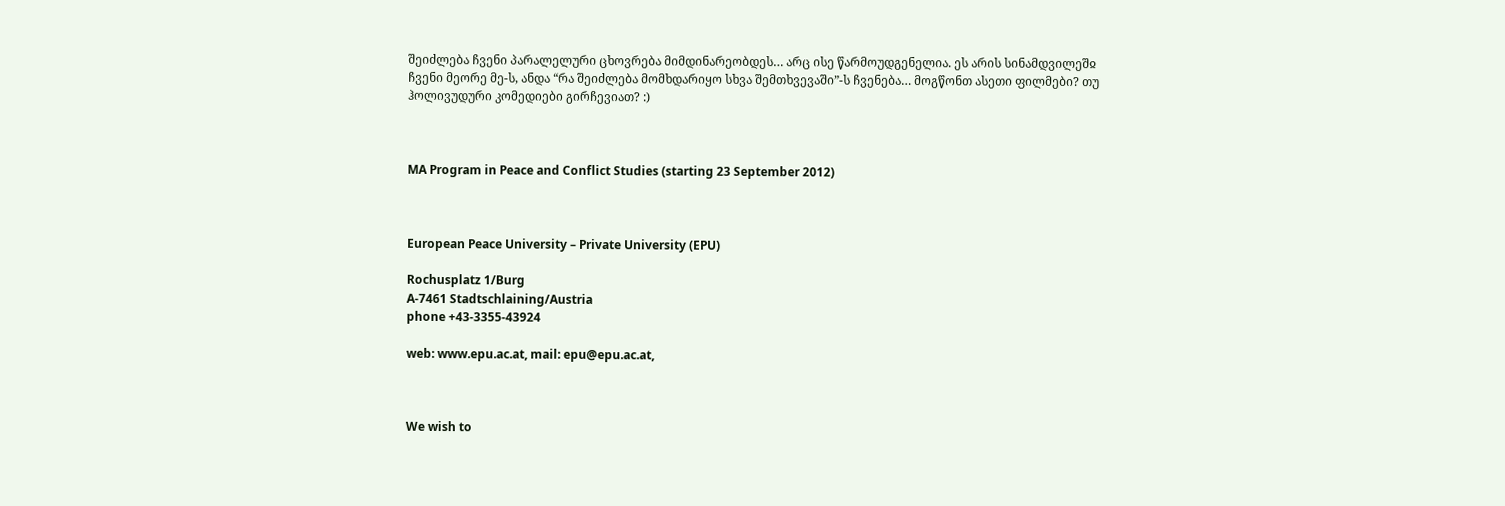შეიძლება ჩვენი პარალელური ცხოვრება მიმდინარეობდეს… არც ისე წარმოუდგენელია. ეს არის სინამდვილეშჲ ჩვენი მეორე მე-ს, ანდა “რა შეიძლება მომხდარიყო სხვა შემთხვევაში”-ს ჩვენება… მოგწონთ ასეთი ფილმები? თუ ჰოლივუდური კომედიები გირჩევიათ? :)



MA Program in Peace and Conflict Studies (starting 23 September 2012)



European Peace University – Private University (EPU)

Rochusplatz 1/Burg
A-7461 Stadtschlaining/Austria
phone +43-3355-43924

web: www.epu.ac.at, mail: epu@epu.ac.at,



We wish to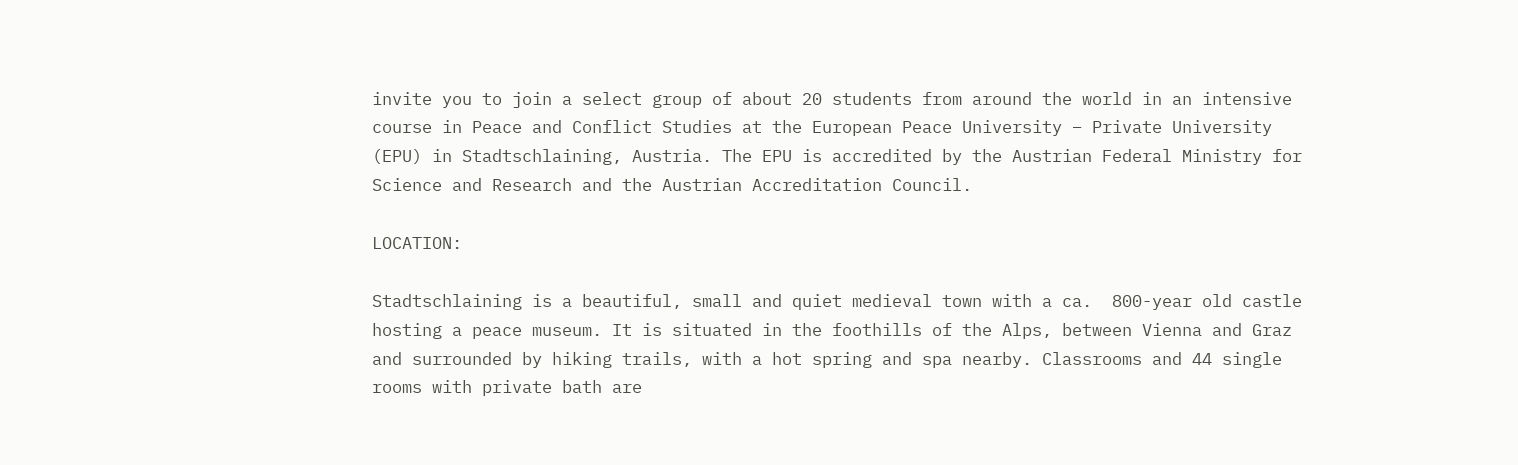invite you to join a select group of about 20 students from around the world in an intensive course in Peace and Conflict Studies at the European Peace University – Private University (EPU) in Stadtschlaining, Austria. The EPU is accredited by the Austrian Federal Ministry for Science and Research and the Austrian Accreditation Council.

LOCATION:

Stadtschlaining is a beautiful, small and quiet medieval town with a ca.  800-year old castle hosting a peace museum. It is situated in the foothills of the Alps, between Vienna and Graz and surrounded by hiking trails, with a hot spring and spa nearby. Classrooms and 44 single rooms with private bath are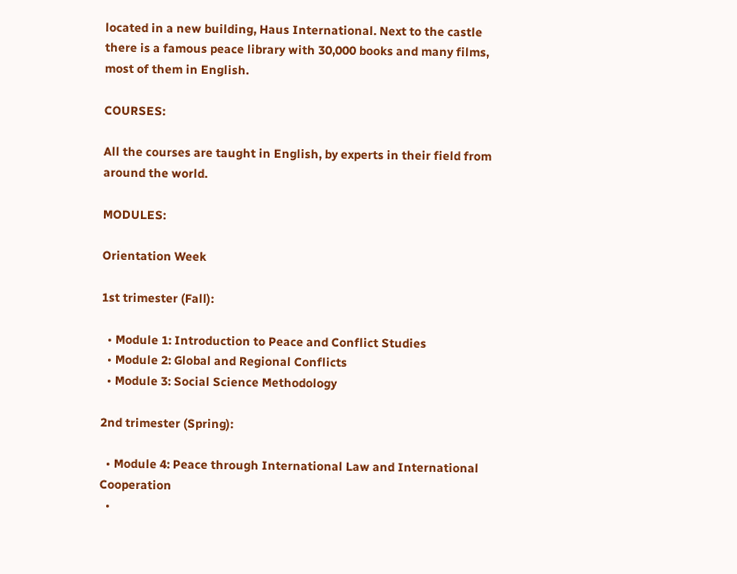located in a new building, Haus International. Next to the castle there is a famous peace library with 30,000 books and many films, most of them in English.

COURSES:

All the courses are taught in English, by experts in their field from around the world.

MODULES:

Orientation Week

1st trimester (Fall):

  • Module 1: Introduction to Peace and Conflict Studies
  • Module 2: Global and Regional Conflicts
  • Module 3: Social Science Methodology

2nd trimester (Spring):

  • Module 4: Peace through International Law and International Cooperation
  •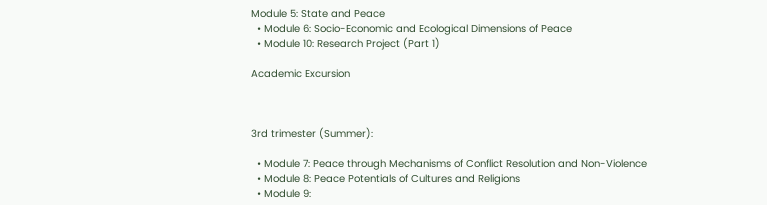Module 5: State and Peace
  • Module 6: Socio-Economic and Ecological Dimensions of Peace
  • Module 10: Research Project (Part 1)

Academic Excursion



3rd trimester (Summer):

  • Module 7: Peace through Mechanisms of Conflict Resolution and Non-Violence
  • Module 8: Peace Potentials of Cultures and Religions
  • Module 9: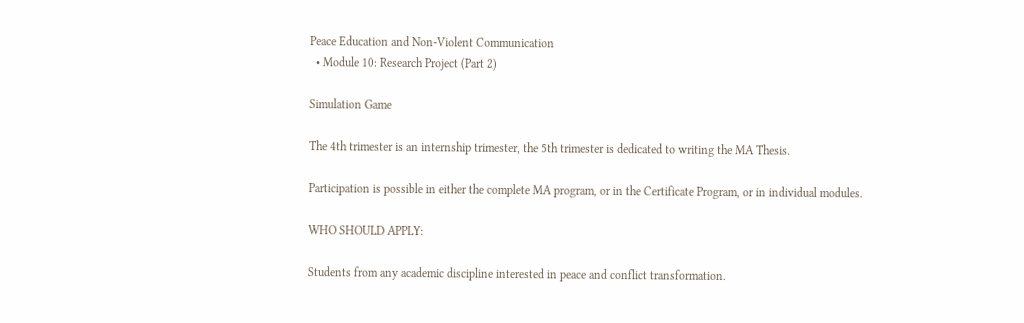Peace Education and Non-Violent Communication
  • Module 10: Research Project (Part 2)

Simulation Game

The 4th trimester is an internship trimester, the 5th trimester is dedicated to writing the MA Thesis.

Participation is possible in either the complete MA program, or in the Certificate Program, or in individual modules.

WHO SHOULD APPLY:

Students from any academic discipline interested in peace and conflict transformation.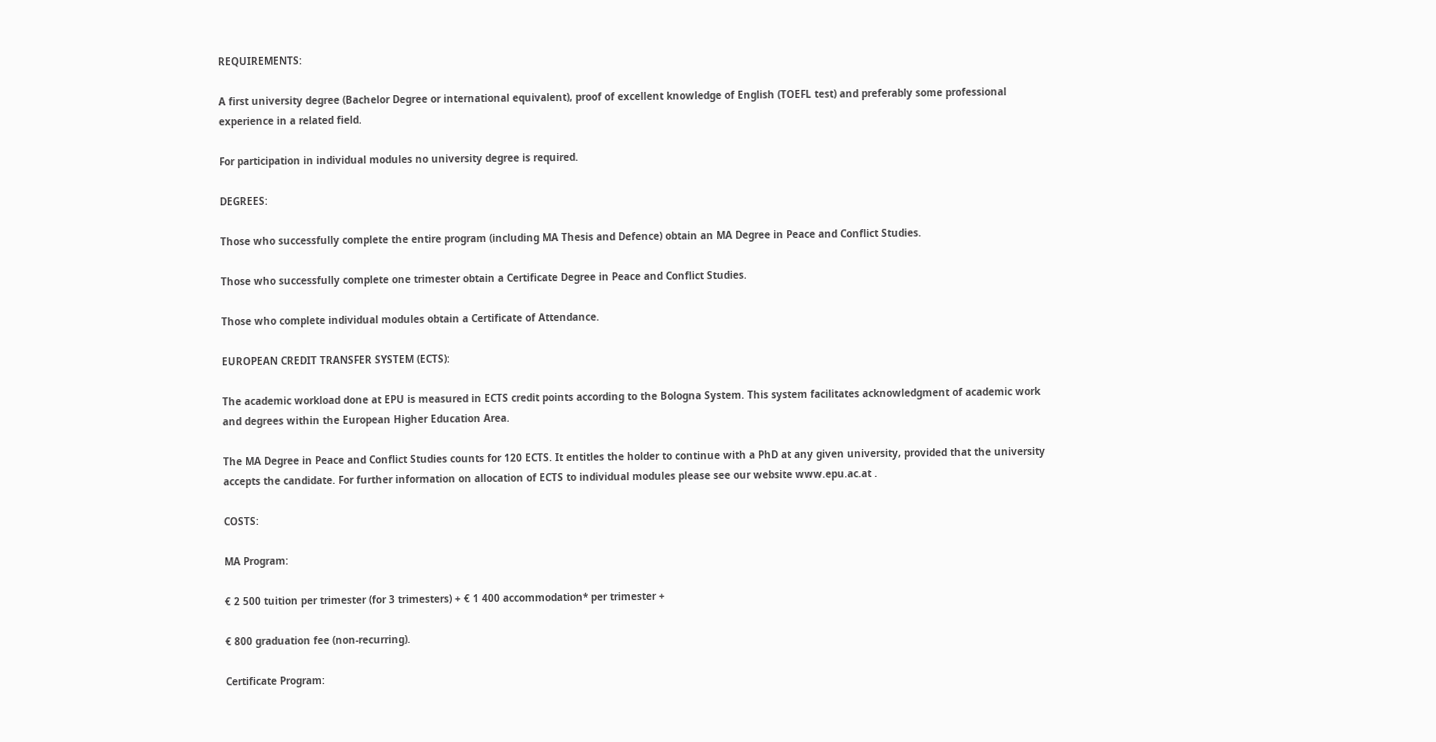REQUIREMENTS:

A first university degree (Bachelor Degree or international equivalent), proof of excellent knowledge of English (TOEFL test) and preferably some professional experience in a related field.

For participation in individual modules no university degree is required.

DEGREES:

Those who successfully complete the entire program (including MA Thesis and Defence) obtain an MA Degree in Peace and Conflict Studies.

Those who successfully complete one trimester obtain a Certificate Degree in Peace and Conflict Studies.

Those who complete individual modules obtain a Certificate of Attendance.

EUROPEAN CREDIT TRANSFER SYSTEM (ECTS):

The academic workload done at EPU is measured in ECTS credit points according to the Bologna System. This system facilitates acknowledgment of academic work and degrees within the European Higher Education Area.

The MA Degree in Peace and Conflict Studies counts for 120 ECTS. It entitles the holder to continue with a PhD at any given university, provided that the university accepts the candidate. For further information on allocation of ECTS to individual modules please see our website www.epu.ac.at .

COSTS:

MA Program:

€ 2 500 tuition per trimester (for 3 trimesters) + € 1 400 accommodation* per trimester +

€ 800 graduation fee (non-recurring).

Certificate Program: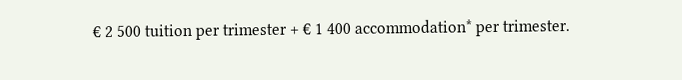€ 2 500 tuition per trimester + € 1 400 accommodation* per trimester.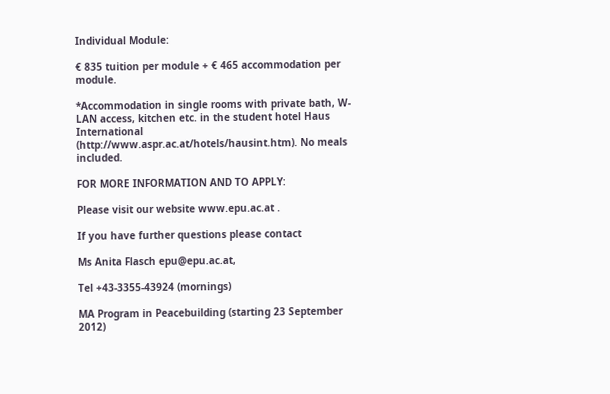Individual Module:

€ 835 tuition per module + € 465 accommodation per module.

*Accommodation in single rooms with private bath, W-LAN access, kitchen etc. in the student hotel Haus International (http://www.aspr.ac.at/hotels/hausint.htm). No meals included.

FOR MORE INFORMATION AND TO APPLY:

Please visit our website www.epu.ac.at .

If you have further questions please contact

Ms Anita Flasch epu@epu.ac.at,

Tel +43-3355-43924 (mornings)

MA Program in Peacebuilding (starting 23 September 2012)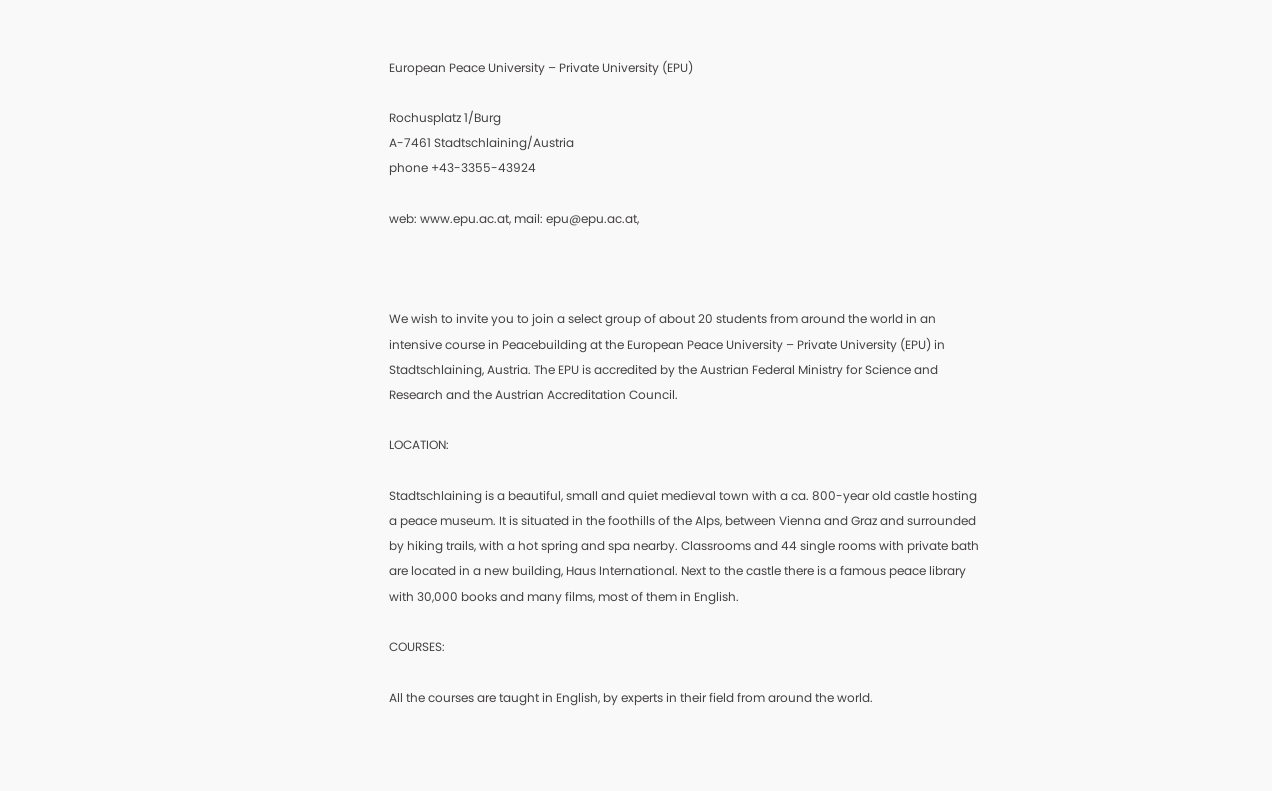European Peace University – Private University (EPU)

Rochusplatz 1/Burg
A-7461 Stadtschlaining/Austria
phone +43-3355-43924

web: www.epu.ac.at, mail: epu@epu.ac.at,



We wish to invite you to join a select group of about 20 students from around the world in an intensive course in Peacebuilding at the European Peace University – Private University (EPU) in Stadtschlaining, Austria. The EPU is accredited by the Austrian Federal Ministry for Science and Research and the Austrian Accreditation Council.

LOCATION:

Stadtschlaining is a beautiful, small and quiet medieval town with a ca. 800-year old castle hosting a peace museum. It is situated in the foothills of the Alps, between Vienna and Graz and surrounded by hiking trails, with a hot spring and spa nearby. Classrooms and 44 single rooms with private bath are located in a new building, Haus International. Next to the castle there is a famous peace library with 30,000 books and many films, most of them in English.

COURSES:

All the courses are taught in English, by experts in their field from around the world.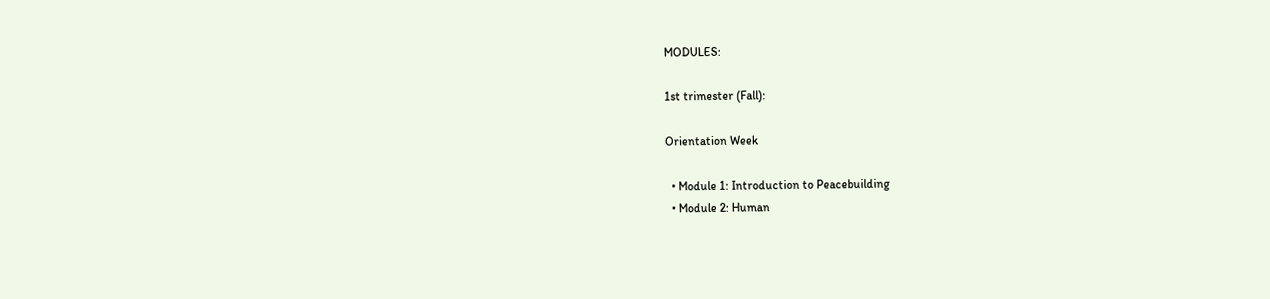MODULES:

1st trimester (Fall):

Orientation Week

  • Module 1: Introduction to Peacebuilding
  • Module 2: Human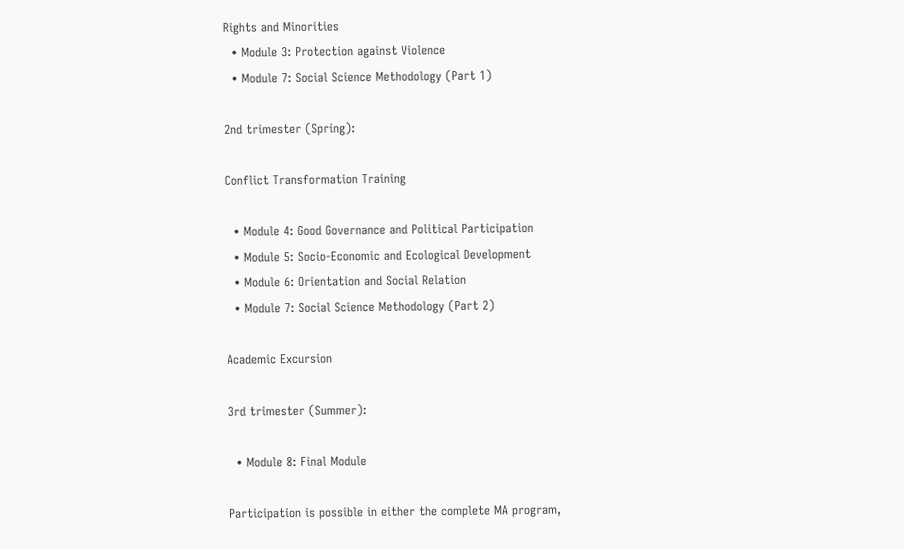Rights and Minorities
  • Module 3: Protection against Violence
  • Module 7: Social Science Methodology (Part 1)

2nd trimester (Spring):

Conflict Transformation Training

  • Module 4: Good Governance and Political Participation
  • Module 5: Socio-Economic and Ecological Development
  • Module 6: Orientation and Social Relation
  • Module 7: Social Science Methodology (Part 2)

Academic Excursion

3rd trimester (Summer):

  • Module 8: Final Module

Participation is possible in either the complete MA program,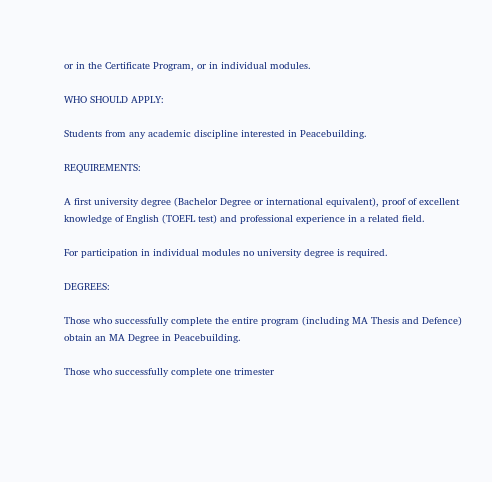or in the Certificate Program, or in individual modules.

WHO SHOULD APPLY:

Students from any academic discipline interested in Peacebuilding.

REQUIREMENTS:

A first university degree (Bachelor Degree or international equivalent), proof of excellent knowledge of English (TOEFL test) and professional experience in a related field.

For participation in individual modules no university degree is required.

DEGREES:

Those who successfully complete the entire program (including MA Thesis and Defence) obtain an MA Degree in Peacebuilding.

Those who successfully complete one trimester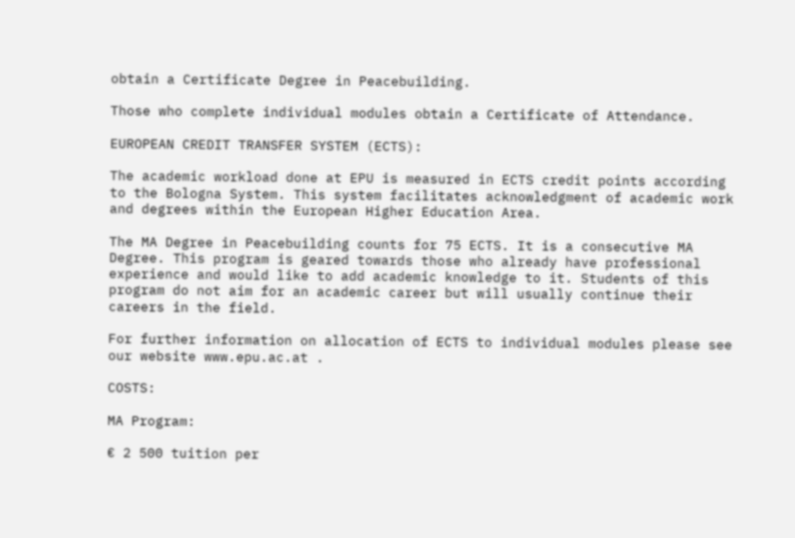obtain a Certificate Degree in Peacebuilding.

Those who complete individual modules obtain a Certificate of Attendance.

EUROPEAN CREDIT TRANSFER SYSTEM (ECTS):

The academic workload done at EPU is measured in ECTS credit points according to the Bologna System. This system facilitates acknowledgment of academic work and degrees within the European Higher Education Area.

The MA Degree in Peacebuilding counts for 75 ECTS. It is a consecutive MA Degree. This program is geared towards those who already have professional experience and would like to add academic knowledge to it. Students of this program do not aim for an academic career but will usually continue their careers in the field.

For further information on allocation of ECTS to individual modules please see our website www.epu.ac.at .

COSTS:

MA Program:

€ 2 500 tuition per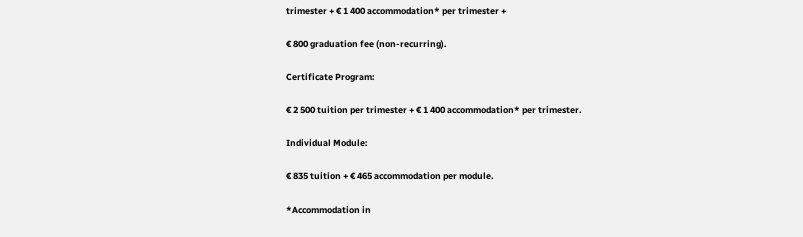trimester + € 1 400 accommodation* per trimester +

€ 800 graduation fee (non-recurring).

Certificate Program:

€ 2 500 tuition per trimester + € 1 400 accommodation* per trimester.

Individual Module:

€ 835 tuition + € 465 accommodation per module.

*Accommodation in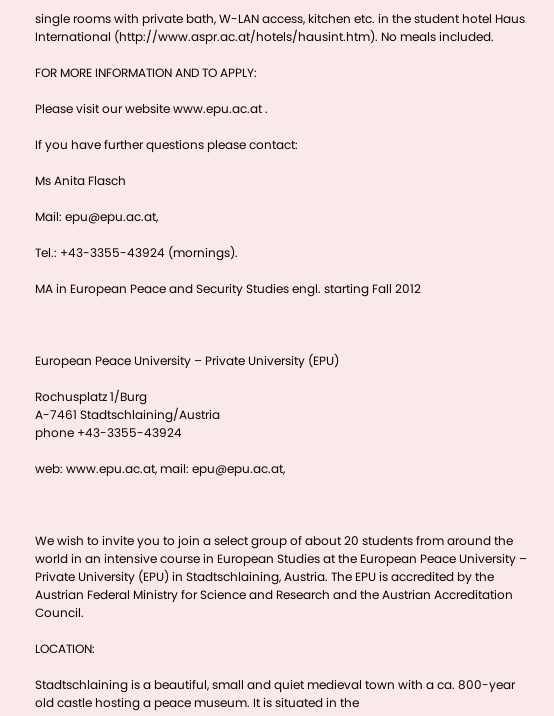single rooms with private bath, W-LAN access, kitchen etc. in the student hotel Haus International (http://www.aspr.ac.at/hotels/hausint.htm). No meals included.

FOR MORE INFORMATION AND TO APPLY:

Please visit our website www.epu.ac.at .

If you have further questions please contact:

Ms Anita Flasch

Mail: epu@epu.ac.at,

Tel.: +43-3355-43924 (mornings).

MA in European Peace and Security Studies engl. starting Fall 2012



European Peace University – Private University (EPU)

Rochusplatz 1/Burg
A-7461 Stadtschlaining/Austria
phone +43-3355-43924

web: www.epu.ac.at, mail: epu@epu.ac.at,



We wish to invite you to join a select group of about 20 students from around the world in an intensive course in European Studies at the European Peace University – Private University (EPU) in Stadtschlaining, Austria. The EPU is accredited by the Austrian Federal Ministry for Science and Research and the Austrian Accreditation Council.

LOCATION:

Stadtschlaining is a beautiful, small and quiet medieval town with a ca. 800-year old castle hosting a peace museum. It is situated in the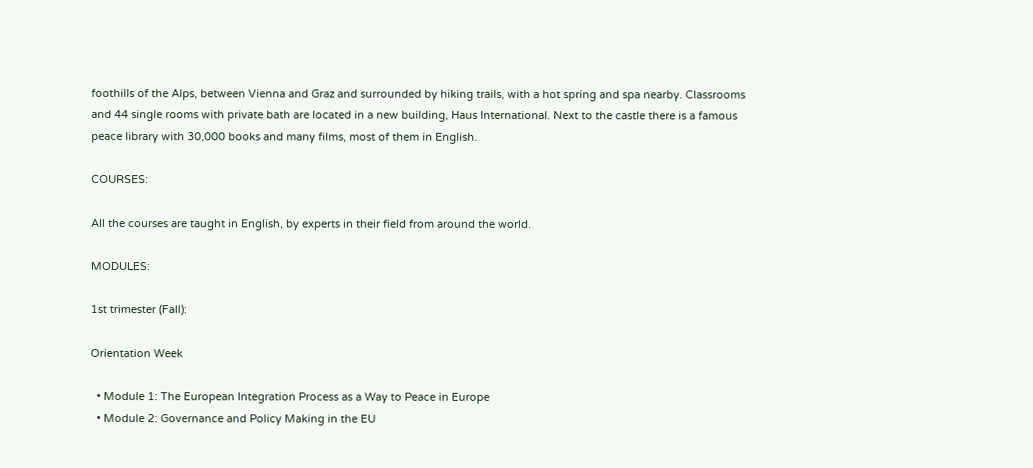foothills of the Alps, between Vienna and Graz and surrounded by hiking trails, with a hot spring and spa nearby. Classrooms and 44 single rooms with private bath are located in a new building, Haus International. Next to the castle there is a famous peace library with 30,000 books and many films, most of them in English.

COURSES:

All the courses are taught in English, by experts in their field from around the world.

MODULES:

1st trimester (Fall):

Orientation Week

  • Module 1: The European Integration Process as a Way to Peace in Europe
  • Module 2: Governance and Policy Making in the EU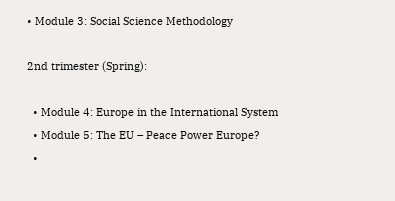• Module 3: Social Science Methodology

2nd trimester (Spring):

  • Module 4: Europe in the International System
  • Module 5: The EU – Peace Power Europe?
  •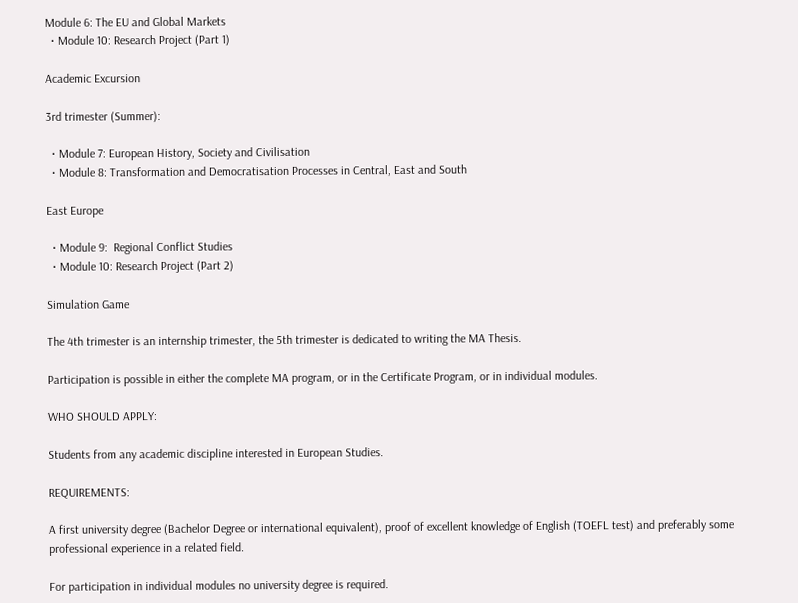Module 6: The EU and Global Markets
  • Module 10: Research Project (Part 1)

Academic Excursion

3rd trimester (Summer):

  • Module 7: European History, Society and Civilisation
  • Module 8: Transformation and Democratisation Processes in Central, East and South

East Europe

  • Module 9:  Regional Conflict Studies
  • Module 10: Research Project (Part 2)

Simulation Game

The 4th trimester is an internship trimester, the 5th trimester is dedicated to writing the MA Thesis.

Participation is possible in either the complete MA program, or in the Certificate Program, or in individual modules.

WHO SHOULD APPLY:

Students from any academic discipline interested in European Studies.

REQUIREMENTS:

A first university degree (Bachelor Degree or international equivalent), proof of excellent knowledge of English (TOEFL test) and preferably some professional experience in a related field.

For participation in individual modules no university degree is required.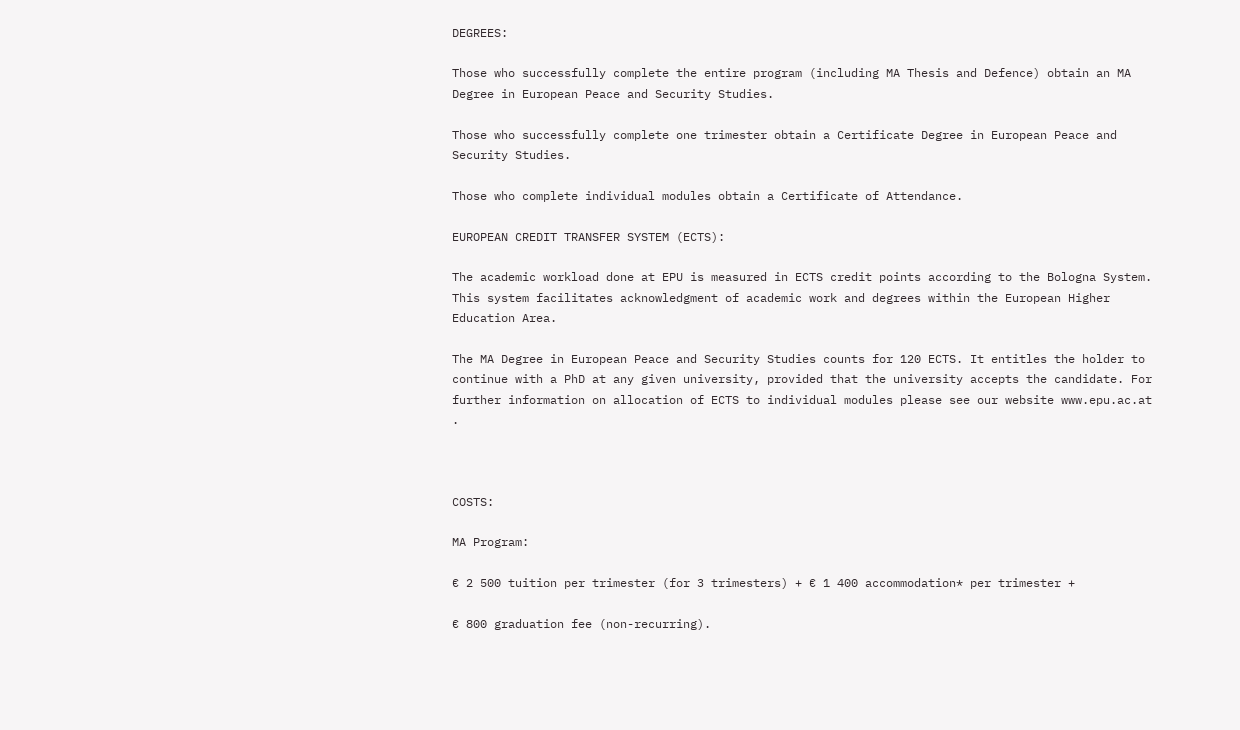DEGREES:

Those who successfully complete the entire program (including MA Thesis and Defence) obtain an MA Degree in European Peace and Security Studies.

Those who successfully complete one trimester obtain a Certificate Degree in European Peace and Security Studies.

Those who complete individual modules obtain a Certificate of Attendance.

EUROPEAN CREDIT TRANSFER SYSTEM (ECTS):

The academic workload done at EPU is measured in ECTS credit points according to the Bologna System. This system facilitates acknowledgment of academic work and degrees within the European Higher Education Area.

The MA Degree in European Peace and Security Studies counts for 120 ECTS. It entitles the holder to continue with a PhD at any given university, provided that the university accepts the candidate. For further information on allocation of ECTS to individual modules please see our website www.epu.ac.at .



COSTS:

MA Program:

€ 2 500 tuition per trimester (for 3 trimesters) + € 1 400 accommodation* per trimester +

€ 800 graduation fee (non-recurring).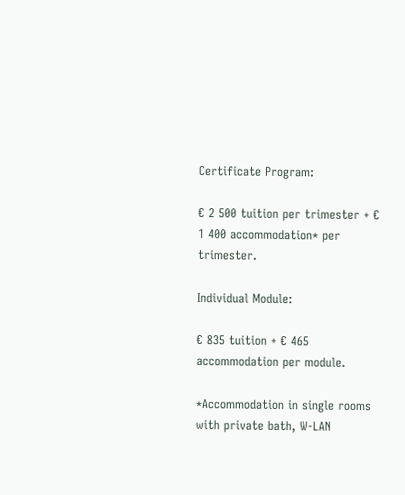Certificate Program:

€ 2 500 tuition per trimester + € 1 400 accommodation* per trimester.

Individual Module:

€ 835 tuition + € 465 accommodation per module.

*Accommodation in single rooms with private bath, W-LAN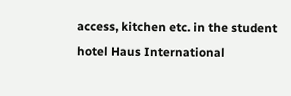access, kitchen etc. in the student hotel Haus International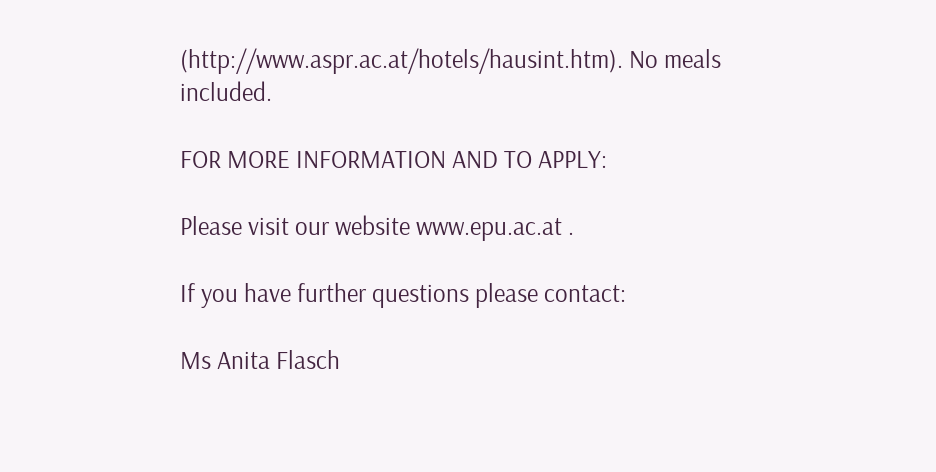(http://www.aspr.ac.at/hotels/hausint.htm). No meals included.

FOR MORE INFORMATION AND TO APPLY:

Please visit our website www.epu.ac.at .

If you have further questions please contact:

Ms Anita Flasch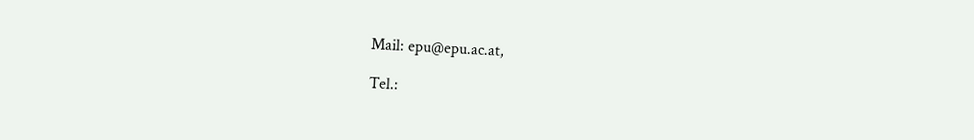Mail: epu@epu.ac.at,

Tel.: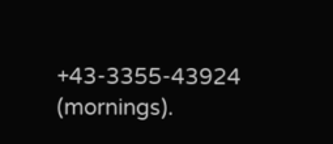+43-3355-43924 (mornings).